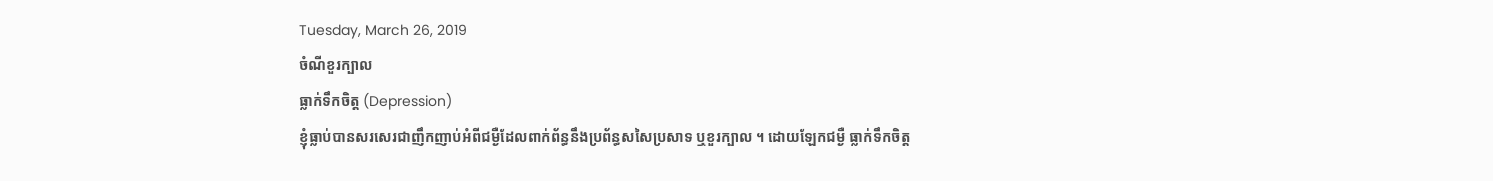Tuesday, March 26, 2019
ចំណីខួរក្បាល
ធ្លាក់ទឹកចិត្ត (Depression)
ខ្ញុំធ្លាប់បានសរសេរជាញឹកញាប់អំពីជម្ងឺដែលពាក់ព័ន្ធនឹងប្រព័ន្ធសសៃប្រសាទ ឬខួរក្បាល ។ ដោយឡែកជម្ងឺ ធ្លាក់ទឹកចិត្ត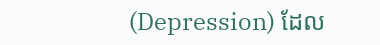(Depression) ដែល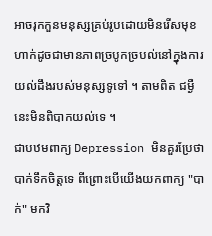អាចរុកកួនមនុស្សគ្រប់រូបដោយមិនរើសមុខ ហាក់ដូចជាមានភាពច្របូកច្របល់នៅក្នុងការយល់ដឹងរបស់មនុស្សទូទៅ ។ តាមពិត ជម្ងឺនេះមិនពិបាកយល់ទេ ។
ជាបឋមពាក្យ Depression មិនគួរប្រែថា បាក់ទឹកចិត្តទេ ពីព្រោះបើយើងយកពាក្យ "បាក់" មកវិ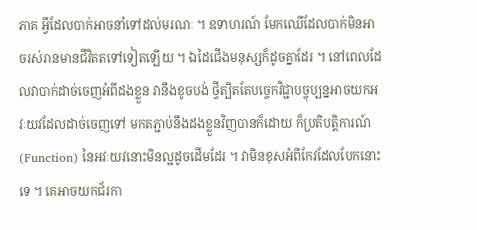ភាគ អ្វីដែលបាក់អាចនាំទៅដល់មរណៈ ។ ឧទាហរណ៍ មែកឈើដែលបាក់មិនអាចរស់រានមានជីវិតតទៅទៀតឡើយ ។ ឯដៃជើងមនុស្សក៏ដូចគ្នាដែរ ។ នៅពេលដែលវាបាក់ដាច់ចេញអំពីដងខ្លួន វានឹងខូចបង់ ថ្វីត្បិតតែបច្ចេកវិជ្ជាបច្ចុប្បន្នអាចយកអវៈយវដែលដាច់ចេញទៅ មកតភ្ជាប់នឹងដងខ្លួនវិញបានក៏ដោយ ក៏ប្រតិបត្តិការណ៍ (Function) នៃអវៈយវនោះមិនល្អដូចដើមដែរ ។ វាមិនខុសអំពីកែវដែលបែកនោះទេ ។ គេអាចយកជ័រកា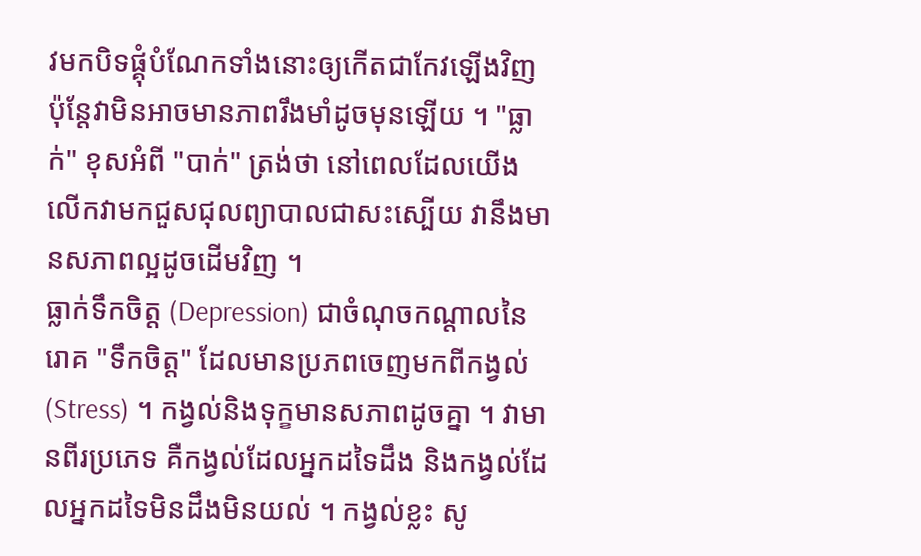វមកបិទផ្គុំបំណែកទាំងនោះឲ្យកើតជាកែវឡើងវិញ ប៉ុន្តែវាមិនអាចមានភាពរឹងមាំដូចមុនឡើយ ។ "ធ្លាក់" ខុសអំពី "បាក់" ត្រង់ថា នៅពេលដែលយើងលើកវាមកជួសជុលព្យាបាលជាសះស្បើយ វានឹងមានសភាពល្អដូចដើមវិញ ។
ធ្លាក់ទឹកចិត្ត (Depression) ជាចំណុចកណ្តាលនៃរោគ "ទឹកចិត្ត" ដែលមានប្រភពចេញមកពីកង្វល់ (Stress) ។ កង្វល់និងទុក្ខមានសភាពដូចគ្នា ។ វាមានពីរប្រភេទ គឺកង្វល់ដែលអ្នកដទៃដឹង និងកង្វល់ដែលអ្នកដទៃមិនដឹងមិនយល់ ។ កង្វល់ខ្លះ សូ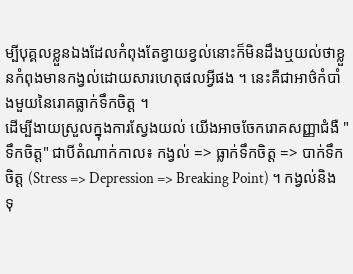ម្បីបុគ្គលខ្លួនឯងដែលកំពុងតែខ្វាយខ្វល់នោះក៏មិនដឹងឬយល់ថាខ្លួនកំពុងមានកង្វល់ដោយសារហេតុផលអ្វីផង ។ នេះគឺជាអាថ៌កំបាំងមួយនៃរោគធ្លាក់ទឹកចិត្ត ។
ដើម្បីងាយស្រួលក្នុងការស្វែងយល់ យើងអាចចែករោគសញ្ញាជំងឺ "ទឹកចិត្ត" ជាបីតំណាក់កាល៖ កង្វល់ => ធ្លាក់ទឹកចិត្ត => បាក់ទឹកចិត្ត (Stress => Depression => Breaking Point) ។ កង្វល់និងទុ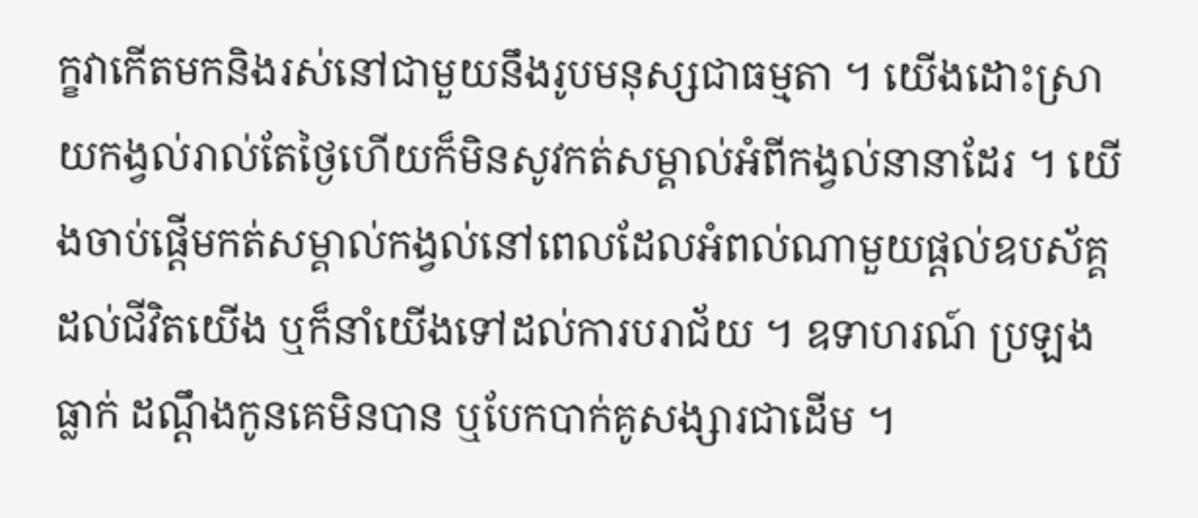ក្ខវាកើតមកនិងរស់នៅជាមួយនឹងរូបមនុស្សជាធម្មតា ។ យើងដោះស្រាយកង្វល់រាល់តែថ្ងៃហើយក៏មិនសូវកត់សម្គាល់អំពីកង្វល់នានាដែរ ។ យើងចាប់ផ្តើមកត់សម្គាល់កង្វល់នៅពេលដែលអំពល់ណាមួយផ្តល់ឧបស័គ្គដល់ជីវិតយើង ឬក៏នាំយើងទៅដល់ការបរាជ័យ ។ ឧទាហរណ៍ ប្រឡងធ្លាក់ ដណ្តឹងកូនគេមិនបាន ឬបែកបាក់គូសង្សារជាដើម ។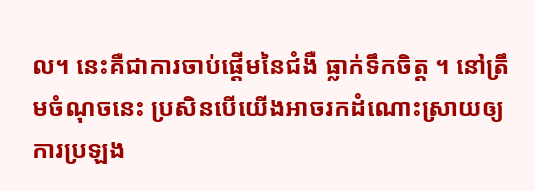ល។ នេះគឺជាការចាប់ផ្តើមនៃជំងឺ ធ្លាក់ទឹកចិត្ត ។ នៅត្រឹមចំណុចនេះ ប្រសិនបើយើងអាចរកដំណោះស្រាយឲ្យការប្រឡង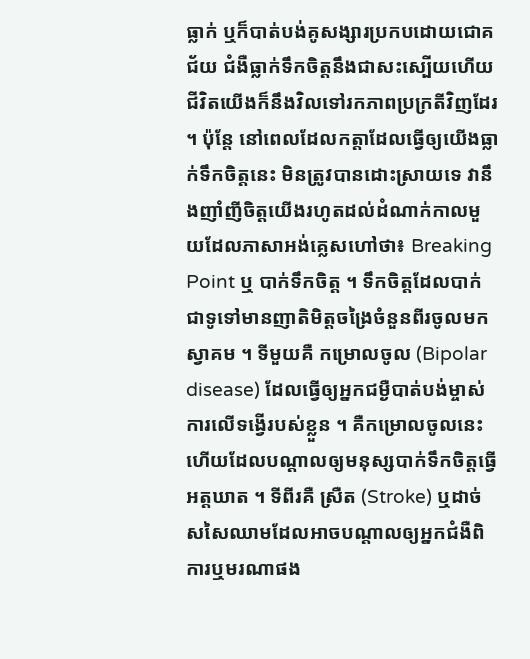ធ្លាក់ ឬក៏បាត់បង់គូសង្សារប្រកបដោយជោគជ័យ ជំងឺធ្លាក់ទឹកចិត្តនឹងជាសះស្បើយហើយជីវិតយើងក៏នឹងវិលទៅរកភាពប្រក្រតីវិញដែរ ។ ប៉ុន្តែ នៅពេលដែលកត្តាដែលធ្វើឲ្យយើងធ្លាក់ទឹកចិត្តនេះ មិនត្រូវបានដោះស្រាយទេ វានឹងញាំញីចិត្តយើងរហូតដល់ដំណាក់កាលមួយដែលភាសាអង់គ្លេសហៅថា៖ Breaking Point ឬ បាក់ទឹកចិត្ត ។ ទឹកចិត្តដែលបាក់ ជាទូទៅមានញាតិមិត្តចង្រៃចំនួនពីរចូលមកស្វាគម ។ ទីមួយគឺ កម្រោលចូល (Bipolar disease) ដែលធ្វើឲ្យអ្នកជម្ងឺបាត់បង់ម្ចាស់ការលើទង្វើរបស់ខ្លួន ។ គឺកម្រោលចូលនេះហើយដែលបណ្តាលឲ្យមនុស្សបាក់ទឹកចិត្តធ្វើអត្តឃាត ។ ទីពីរគឺ ស្រឺត (Stroke) ឬដាច់សសៃឈាមដែលអាចបណ្តាលឲ្យអ្នកជំងឺពិការឬមរណាផង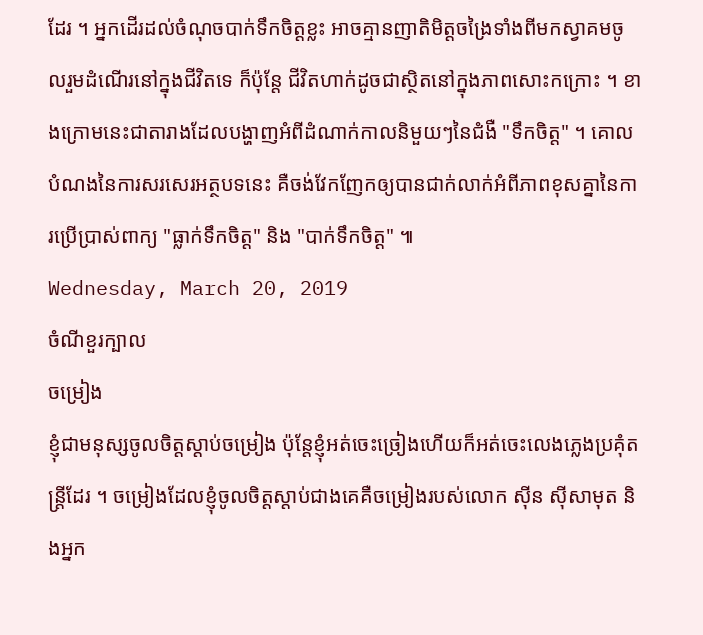ដែរ ។ អ្នកដើរដល់ចំណុចបាក់ទឹកចិត្តខ្លះ អាចគ្មានញាតិមិត្តចង្រៃទាំងពីមកស្វាគមចូលរួមដំណើរនៅក្នុងជីវិតទេ ក៏ប៉ុន្តែ ជីវិតហាក់ដូចជាស្ថិតនៅក្នុងភាពសោះកក្រោះ ។ ខាងក្រោមនេះជាតារាងដែលបង្ហាញអំពីដំណាក់កាលនិមួយៗនៃជំងឺ "ទឹកចិត្ត" ។ គោលបំណងនៃការសរសេរអត្ថបទនេះ គឺចង់វែកញែកឲ្យបានជាក់លាក់អំពីភាពខុសគ្នានៃការប្រើប្រាស់ពាក្យ "ធ្លាក់ទឹកចិត្ត" និង "បាក់ទឹកចិត្ត" ៕
Wednesday, March 20, 2019
ចំណីខួរក្បាល
ចម្រៀង
ខ្ញុំជាមនុស្សចូលចិត្តស្តាប់ចម្រៀង ប៉ុន្តែខ្ញុំអត់ចេះច្រៀងហើយក៏អត់ចេះលេងភ្លេងប្រគុំតន្ត្រីដែរ ។ ចម្រៀងដែលខ្ញុំចូលចិត្តស្តាប់ជាងគេគឺចម្រៀងរបស់លោក សុីន សុីសាមុត និងអ្នក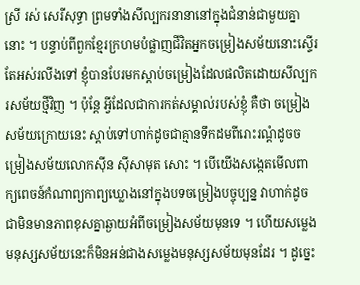ស្រី រស់ សេរីសុទ្ធា ព្រមទាំងសីល្បករនានានៅក្នុងជំនាន់ជាមួយគ្នានោះ ។ បន្ទាប់ពីពួកខ្មែរក្រហមបំផ្លាញជីវិតអ្នកចម្រៀងសម័យនោះស្ទើរតែអស់រលីងទៅ ខ្ញុំបានបែរមកស្តាប់ចម្រៀងដែលផលិតដោយសីល្បករសម័យថ្មីវិញ ។ ប៉ុន្តែ អ្វីដែលជាការកត់សម្គាល់របស់ខ្ញុំ គឺថា ចម្រៀងសម័យក្រោយនេះ ស្តាប់ទៅហាក់ដូចជាគ្មានទឹកដមពីរោះរណ្តំដូចចម្រៀងសម័យលោកសុីន សុីសាមុត សោះ ។ បើយើងសង្កេតមើលពាក្យពេចន៍កំណាព្យកាព្យឃ្លោងនៅក្នុងបទចម្រៀងបច្ចុប្បន្ន វាហាក់ដូចជាមិនមានភាពខុសគ្នាឆ្ងាយអំពីចម្រៀងសម័យមុនទេ ។ ហើយសម្លេងមនុស្សសម័យនេះក៏មិនអន់ជាងសម្លេងមនុស្សសម័យមុនដែរ ។ ដូច្នេះ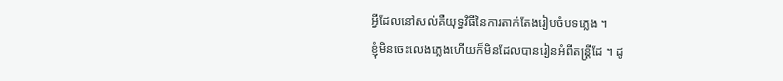អ្វីដែលនៅសល់គឺយុទ្ធវិធីនៃការតាក់តែងរៀបចំបទភ្លេង ។
ខ្ញុំមិនចេះលេងភ្លេងហើយក៏មិនដែលបានរៀនអំពីតន្ត្រីដែ ។ ដូ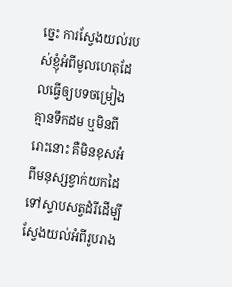ច្នេះ ការស្វែងយល់របស់ខ្ញុំអំពីមូលហេតុដែលធ្វើឲ្យបទចម្រៀងគ្មានទឹកដម ឬមិនពីរោះនោះ គឺមិនខុសអំពីមនុស្សខ្វាក់យកដៃទៅស្ទាបសត្វដំរីដើម្បីស្វែងយល់អំពីរូបរាង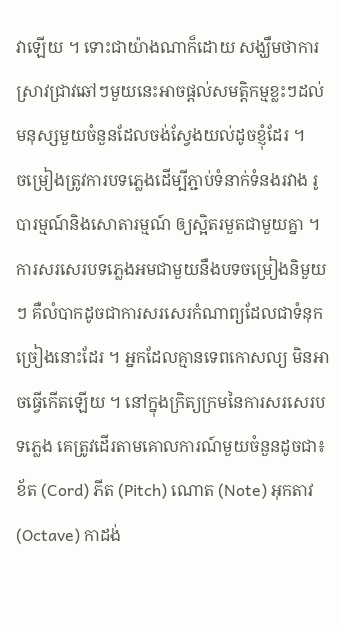វាឡើយ ។ ទោះជាយ៉ាងណាក៏ដោយ សង្ឃឹមថាការស្រាវជ្រាវឆៅៗមួយនេះអាចផ្តល់សមត្តិកម្មខ្លះៗដល់មនុស្សមួយចំនួនដែលចង់ស្វែងយល់ដូចខ្ញុំដែរ ។
ចម្រៀងត្រូវការបទភ្លេងដើម្បីភ្ជាប់ទំនាក់ទំនងរវាង រូបារម្មណ៍និងសោតារម្មណ៍ ឲ្យស្អិតរមួតជាមួយគ្នា ។ ការសរសេរបទភ្លេងអមជាមួយនឹងបទចម្រៀងនិមួយៗ គឺលំបាកដូចជាការសរសេរកំណាព្យដែលជាទំនុកច្រៀងនោះដែរ ។ អ្នកដែលគ្មានទេពកោសល្យ មិនអាចធ្វើកើតឡើយ ។ នៅក្នុងក្រិត្យក្រមនៃការសរសេរបទភ្លេង គេត្រូវដើរតាមគោលការណ៍មួយចំនួនដូចជា៖ ខ័ត (Cord) ភីត (Pitch) ណោត (Note) អុកតាវ (Octave) កាដង់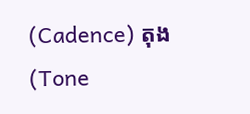(Cadence) តុង (Tone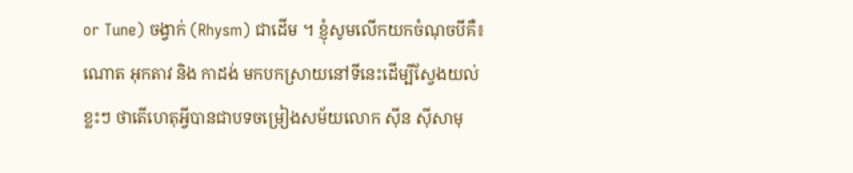or Tune) ចង្វាក់ (Rhysm) ជាដើម ។ ខ្ញុំសូមលើកយកចំណុចបីគឺ៖ ណោត អុកតាវ និង កាដង់ មកបកស្រាយនៅទីនេះដើម្បីស្វែងយល់ខ្លះៗ ថាតើហេតុអ្វីបានជាបទចម្រៀងសម័យលោក សុីន សុីសាមុ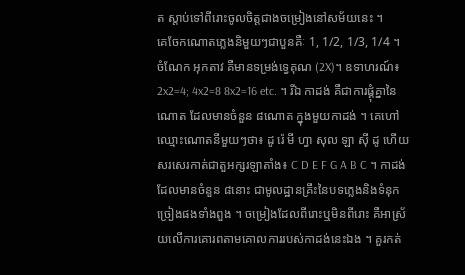ត ស្តាប់ទៅពីរោះចូលចិត្តជាងចម្រៀងនៅសម័យនេះ ។
គេចែកណោតភ្លេងនិមួយៗជាបួនគឺៈ 1, 1/2, 1/3, 1/4 ។ ចំណែក អុកតាវ គឺមានទម្រង់ទ្វេគុណ (2X)។ ឧទាហរណ៍៖ 2x2=4; 4x2=8 8x2=16 etc. ។ រីឯ កាដង់ គឺជាការផ្គុំគ្នានៃណោត ដែលមានចំនួន ៨ណោត ក្នុងមួយកាដង់ ។ គេហៅឈ្មោះណោតនីមួយៗថា៖ ដូ រ៉េ មី ហ្វា សុល ឡា សុី ដូ ហើយសរសេរកាត់ជាតួអក្សរឡាតាំង៖ C D E F G A B C ។ កាដង់ ដែលមានចំនួន ៨នោះ ជាមូលដ្ឋានគ្រឹះនៃបទភ្លេងនិងទំនុកច្រៀងផងទាំងពួង ។ ចម្រៀងដែលពីរោះឬមិនពីរោះ គឺអាស្រ័យលើការគោរពតាមគោលការរបស់កាដង់នេះឯង ។ គួរកត់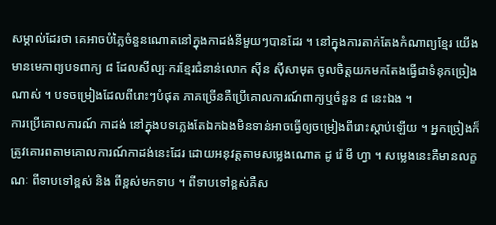សម្គាល់ដែរថា គេអាចបំភ្លៃចំនួនណោតនៅក្នុងកាដង់នីមួយៗបានដែរ ។ នៅក្នុងការតាក់តែងកំណាព្យខ្មែរ យើងមានមេកាព្យបទពាក្យ ៨ ដែលសីល្បៈករខ្មែរជំនាន់លោក សុីន សុីសាមុត ចូលចិត្តយកមកតែងធ្វើជាទំនុកច្រៀងណាស់ ។ បទចម្រៀងដែលពីរោះៗបំផុត ភាគច្រើនគឺប្រើគោលការណ៍ពាក្យឬចំនួន ៨ នេះឯង ។
ការប្រើគោលការណ៍ កាដង់ នៅក្នុងបទភ្លេងតែឯកឯងមិនទាន់អាចធ្វើឲ្យចម្រៀងពីរោះស្តាប់ឡើយ ។ អ្នកច្រៀងក៏ត្រូវគោរពតាមគោលការណ៍កាដង់នេះដែរ ដោយអនុវត្តតាមសម្លេងណោត ដូ រ៉េ មី ហ្វា ។ សម្លេងនេះគឺមានលក្ខណៈ ពីទាបទៅខ្ពស់ និង ពីខ្ពស់មកទាប ។ ពីទាបទៅខ្ពស់គឺស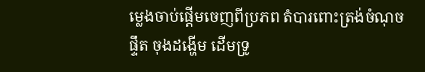ម្លេងចាប់ផ្តើមចេញពីប្រភព តំបារពោះត្រង់ចំណុចផ្ទឹត ចុងដង្ហើម ដើមទ្រូ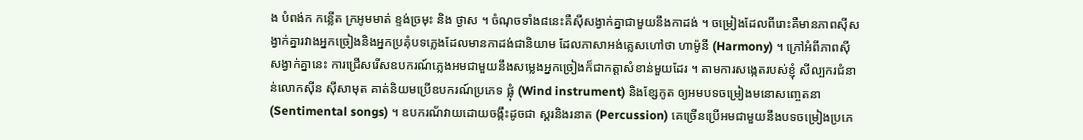ង បំពង់ក កន្លើត ក្រអូមមាត់ ខ្ទង់ច្រមុះ និង ថ្ងាស ។ ចំណុចទាំង៨នេះគឺសុីសង្វាក់គ្នាជាមួយនឹងកាដង់ ។ ចម្រៀងដែលពីរោះគឺមានភាពសុីសង្វាក់គ្នារវាងអ្នកច្រៀងនិងអ្នកប្រគុំបទភ្លេងដែលមានកាដង់ជានិយាម ដែលភាសាអង់គ្លេសហៅថា ហាម៉ូនី (Harmony) ។ ក្រៅអំពីភាពសុីសង្វាក់គ្នានេះ ការជ្រើសរើសឧបករណ៍ភ្លេងអមជាមួយនឹងសម្លេងអ្នកច្រៀងក៏ជាកត្តាសំខាន់មួយដែរ ។ តាមការសង្កេតរបស់ខ្ញុំ សីល្បករជំនាន់លោកសុីន សុីសាមុត គាត់និយមប្រើឧបករណ៍ប្រភេទ ផ្លុំ (Wind instrument) និងខ្សែកូត ឲ្យអមបទចម្រៀងមនោសញ្ចេតនា (Sentimental songs) ។ ឧបករណ័វាយដោយចង្កឹះដូចជា ស្គរនិងរនាត (Percussion) គេច្រើនប្រើអមជាមួយនឹងបទចម្រៀងប្រភេ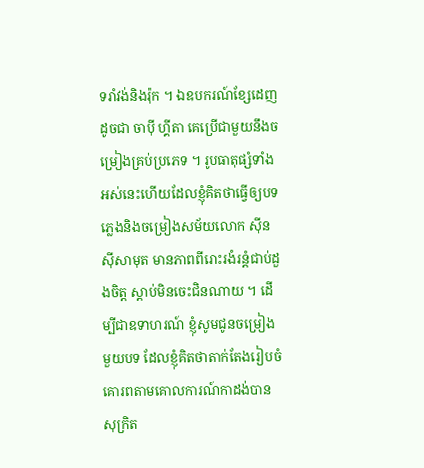ទរាំវង់និងរ៉ុក ។ ឯឧបករណ៍ខ្សែដេញដូចជា ចាបុី ហ្គីតា គេប្រើជាមួយនឹងចម្រៀងគ្រប់ប្រភេទ ។ រូបធាតុផ្សំទាំងអស់នេះហើយដែលខ្ញុំគិតថាធ្វើឲ្យបទភ្លេងនិងចម្រៀងសម័យលោក សុីន សុីសាមុត មានភាពពីរោះរងំរន្តំជាប់ដួងចិត្ត ស្តាប់មិនចេះជិនណាយ ។ ដើម្បីជាឧទាហរណ៍ ខ្ញុំសូមជូនចម្រៀងមួយបទ ដែលខ្ញុំគិតថាតាក់តែងរៀបចំគោរពតាមគោលការណ៍កាដង់បានសុក្រិត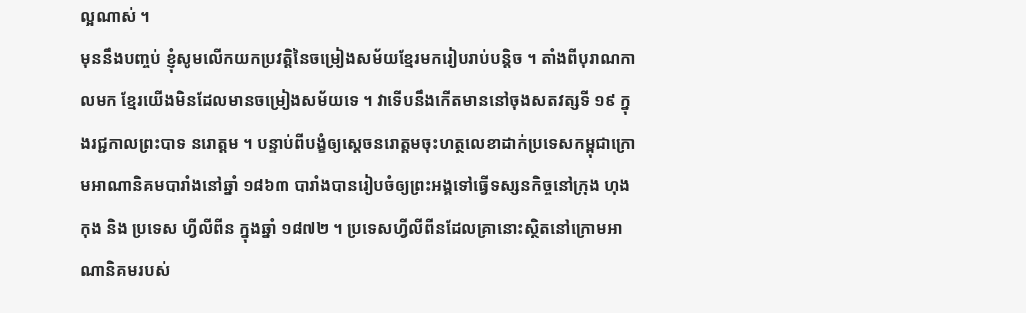ល្អណាស់ ។
មុននឹងបញ្ចប់ ខ្ញុំសូមលើកយកប្រវត្តិនៃចម្រៀងសម័យខ្មែរមករៀបរាប់បន្តិច ។ តាំងពីបុរាណកាលមក ខ្មែរយើងមិនដែលមានចម្រៀងសម័យទេ ។ វាទើបនឹងកើតមាននៅចុងសតវត្សទី ១៩ ក្នុងរជ្ជកាលព្រះបាទ នរោត្តម ។ បន្ទាប់ពីបង្ខំឲ្យស្តេចនរោត្តមចុះហត្ថលេខាដាក់ប្រទេសកម្ពុជាក្រោមអាណានិគមបារាំងនៅឆ្នាំ ១៨៦៣ បារាំងបានរៀបចំឲ្យព្រះអង្គទៅធ្វើទស្សនកិច្ចនៅក្រុង ហុងកុង និង ប្រទេស ហ្វីលីពីន ក្នុងឆ្នាំ ១៨៧២ ។ ប្រទេសហ្វីលីពីនដែលគ្រានោះស្ថិតនៅក្រោមអាណានិគមរបស់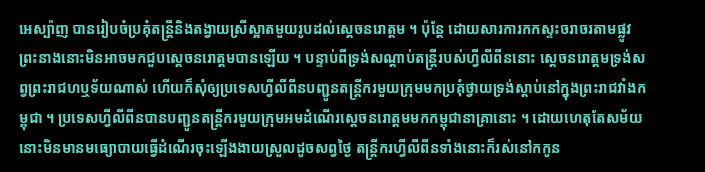អេស្ប៉ាញ បានរៀបចំប្រគុំតន្ត្រីនិងតង្វាយស្រីស្អាតមួយរូបដល់ស្តេចនរោត្តម ។ ប៉ុន្តែ ដោយសារការកកស្ទះចរាចរតាមផ្លូវ ព្រះនាងនោះមិនអាចមកជួបស្តេចនរោត្តមបានឡើយ ។ បន្ទាប់ពីទ្រង់សណ្តាប់តន្ត្រីរបស់ហ្វីលីពីននោះ ស្តេចនរោត្តមទ្រង់សព្វព្រះរាជហឬទ័យណាស់ ហើយក៏សុំឲ្យប្រទេសហ្វីលីពីនបញ្ជូនតន្ត្រីករមួយក្រុមមកប្រគុំថ្វាយទ្រង់ស្តាប់នៅក្នុងព្រះរាជវាំងកម្ពុជា ។ ប្រទេសហ្វីលីពីនបានបញ្ជូនតន្ត្រីករមួយក្រុមអមដំណើរស្តេចនរោត្តមមកកម្ពុជានាគ្រានោះ ។ ដោយហេតុតែសម័យនោះមិនមានមធ្យោបាយធ្វើដំណើរចុះឡើងងាយស្រួលដូចសព្វថ្ងៃ តន្ត្រីករហ្វីលីពីនទាំងនោះក៏រស់នៅកកូន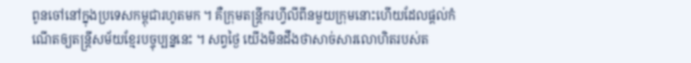ពូនចៅនៅក្នុងប្រទេសកម្ពុជារហូតមក ។ គឺក្រុមតន្ត្រីករហ្វីលីពីនមួយក្រុមនោះហើយដែលផ្តល់កំណើតឲ្យតន្ត្រីសម័យខ្មែរបច្ចុប្បន្ននេះ ។ សព្វថ្ងៃ យើងមិនដឹងថាសាច់សារលោហិតរបស់ត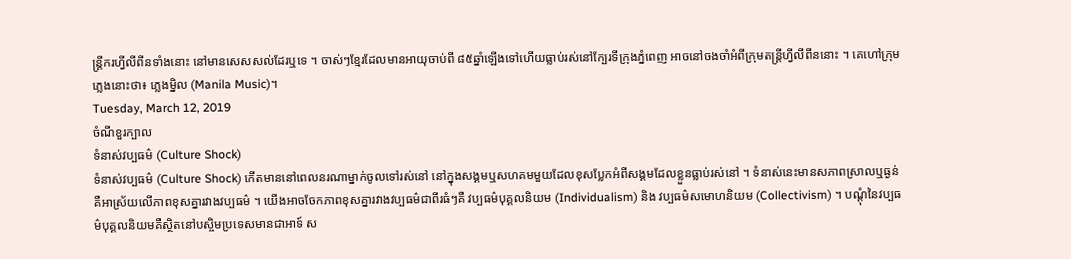ន្ត្រីករហ្វីលីពីនទាំងនោះ នៅមានសេសសល់ដែរឬទេ ។ ចាស់ៗខ្មែរដែលមានអាយុចាប់ពី ៨៥ឆ្នាំឡើងទៅហើយធ្លាប់រស់នៅក្បែរទីក្រុងភ្នំពេញ អាចនៅចងចាំអំពីក្រុមតន្ត្រីហ្វីលីពីននោះ ។ គេហៅក្រុមភ្លេងនោះថា៖ ភ្លេងម្និល (Manila Music)។
Tuesday, March 12, 2019
ចំណីខួរក្បាល
ទំនាស់វប្បធម៌ (Culture Shock)
ទំនាស់វប្បធម៌ (Culture Shock) កើតមាននៅពេលនរណាម្នាក់ចូលទៅរស់នៅ នៅក្នុងសង្គមឬសហគមមួយដែលខុសប្លែកអំពីសង្គមដែលខ្លួនធ្លាប់រស់នៅ ។ ទំនាស់នេះមានសភាពស្រាលឬធ្ងន់គឺអាស្រ័យលើភាពខុសគ្នារវាងវប្បធម៌ ។ យើងអាចចែកភាពខុសគ្នារវាងវប្បធម៌ជាពីរធំៗគឺ វប្បធម៌បុគ្គលនិយម (Individualism) និង វប្បធម៌សមោហនិយម (Collectivism) ។ បណ្តុំនៃវប្បធម៌បុគ្គលនិយមគឺស្ថិតនៅបស្ចិមប្រទេសមានជាអាទ៍ ស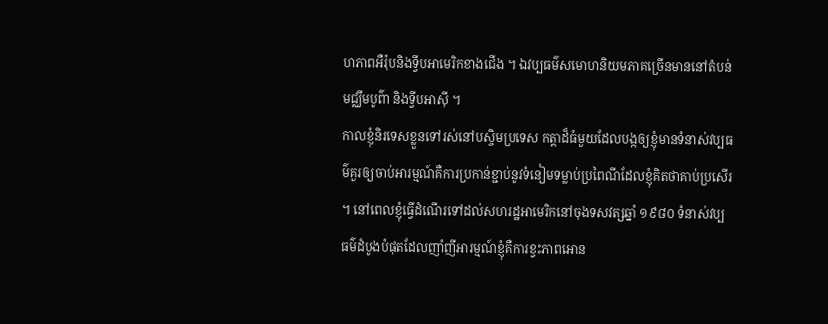ហភាពអឺរ៉ុបនិងទ្វីបអាមេរិកខាងជើង ។ ឯវប្បធម៌សមោហនិយមភាគច្រើនមាននៅតំបន់មជ្ឈឹមបូព៌ា និងទ្វីបអាសុី ។
កាលខ្ញុំនិរទេសខ្លួនទៅរស់នៅបស្ចិមប្រទេស កត្តាដ៏ធំមួយដែលបង្កឲ្យខ្ញុំមានទំនាស់វប្បធម៌គួរឲ្យចាប់អារម្មណ៍គឺការប្រកាន់ខ្ជាប់នូវទំនៀមទម្លាប់ប្រពៃណីដែលខ្ញុំគិតថាគាប់ប្រសើរ ។ នៅពេលខ្ញុំធ្វើដំណើរទៅដល់សហរដ្ឋអាមេរិកនៅចុងទសវត្សឆ្នាំ ១៩៨០ ទំនាស់វប្បធម៌ដំបូងបំផុតដែលញាំញីអារម្មណ៍ខ្ញុំគឺការខ្វះភាពអោន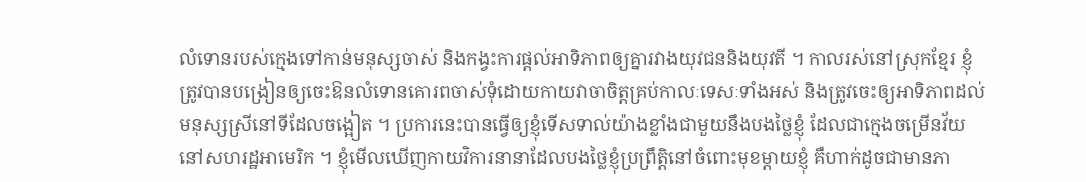លំទោនរបស់ក្មេងទៅកាន់មនុស្សចាស់ និងកង្វះការផ្តល់អាទិភាពឲ្យគ្នារវាងយុវជននិងយុវតី ។ កាលរស់នៅស្រុកខ្មែរ ខ្ញុំត្រូវបានបង្រៀនឲ្យចេះឱនលំទោនគោរពចាស់ទុំដោយកាយវាចាចិត្តគ្រប់កាលៈទេសៈទាំងអស់ និងត្រូវចេះឲ្យអាទិភាពដល់មនុស្សស្រីនៅទីដែលចង្អៀត ។ ប្រការនេះបានធ្វើឲ្យខ្ញុំទើសទាល់យ៉ាងខ្លាំងជាមួយនឹងបងថ្លៃខ្ញុំ ដែលជាក្មេងចម្រើនវ័យនៅសហរដ្ឋអាមេរិក ។ ខ្ញុំមើលឃើញកាយវិការនានាដែលបងថ្លៃខ្ញុំប្រព្រឹត្តិនៅចំពោះមុខម្តាយខ្ញុំ គឺហាក់ដូចជាមានភា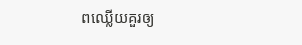ពឈ្លើយគួរឲ្យ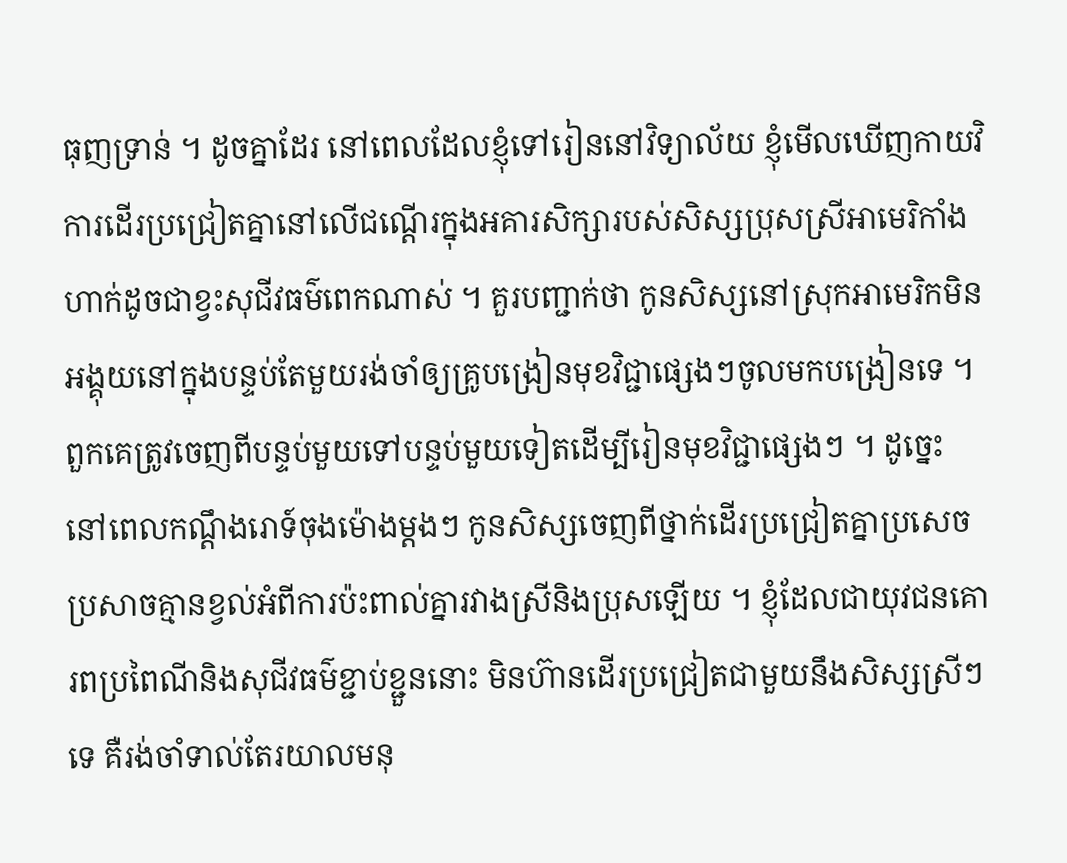ធុញទ្រាន់ ។ ដូចគ្នាដែរ នៅពេលដែលខ្ញុំទៅរៀននៅវិទ្យាល័យ ខ្ញុំមើលឃើញកាយវិការដើរប្រជ្រៀតគ្នានៅលើជណ្តើរក្នុងអគារសិក្សារបស់សិស្សប្រុសស្រីអាមេរិកាំង ហាក់ដូចជាខ្វះសុជីវធម៌ពេកណាស់ ។ គួរបញ្ជាក់ថា កូនសិស្សនៅស្រុកអាមេរិកមិនអង្គុយនៅក្នុងបន្ទប់តែមួយរង់ចាំឲ្យគ្រូបង្រៀនមុខវិជ្ជាផ្សេងៗចូលមកបង្រៀនទេ ។ ពួកគេត្រូវចេញពីបន្ទប់មួយទៅបន្ទប់មួយទៀតដើម្បីរៀនមុខវិជ្ជាផ្សេងៗ ។ ដូច្នេះ នៅពេលកណ្តឹងរោទ៍ចុងម៉ោងម្តងៗ កូនសិស្សចេញពីថ្នាក់ដើរប្រជ្រៀតគ្នាប្រសេចប្រសាចគ្មានខ្វល់អំពីការប៉ះពាល់គ្នារវាងស្រីនិងប្រុសឡើយ ។ ខ្ញុំដែលជាយុវជនគោរពប្រពៃណីនិងសុជីវធម៌ខ្ជាប់ខ្ជួននោះ មិនហ៊ានដើរប្រជ្រៀតជាមួយនឹងសិស្សស្រីៗទេ គឺរង់ចាំទាល់តែរយាលមនុ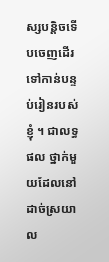ស្សបន្តិចទើបចេញដើរទៅកាន់បន្ទប់រៀនរបស់ខ្ញុំ ។ ជាលទ្ធផល ថ្នាក់មួយដែលនៅដាច់ស្រយាល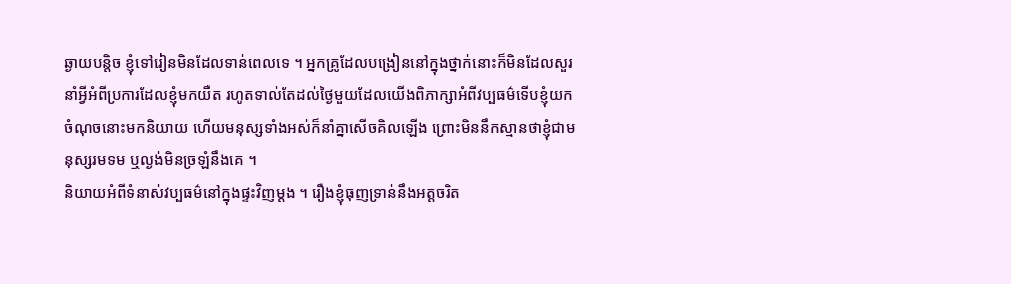ឆ្ងាយបន្តិច ខ្ញុំទៅរៀនមិនដែលទាន់ពេលទេ ។ អ្នកគ្រូដែលបង្រៀននៅក្នុងថ្នាក់នោះក៏មិនដែលសួរនាំអ្វីអំពីប្រការដែលខ្ញុំមកយឺត រហូតទាល់តែដល់ថ្ងៃមួយដែលយើងពិភាក្សាអំពីវប្បធម៌ទើបខ្ញុំយកចំណុចនោះមកនិយាយ ហើយមនុស្សទាំងអស់ក៏នាំគ្នាសើចគិលឡើង ព្រោះមិននឹកស្មានថាខ្ញុំជាមនុស្សរមទម ឬល្ងង់មិនច្រឡំនឹងគេ ។
និយាយអំពីទំនាស់វប្បធម៌នៅក្នុងផ្ទះវិញម្តង ។ រឿងខ្ញុំធុញទ្រាន់នឹងអត្តចរិត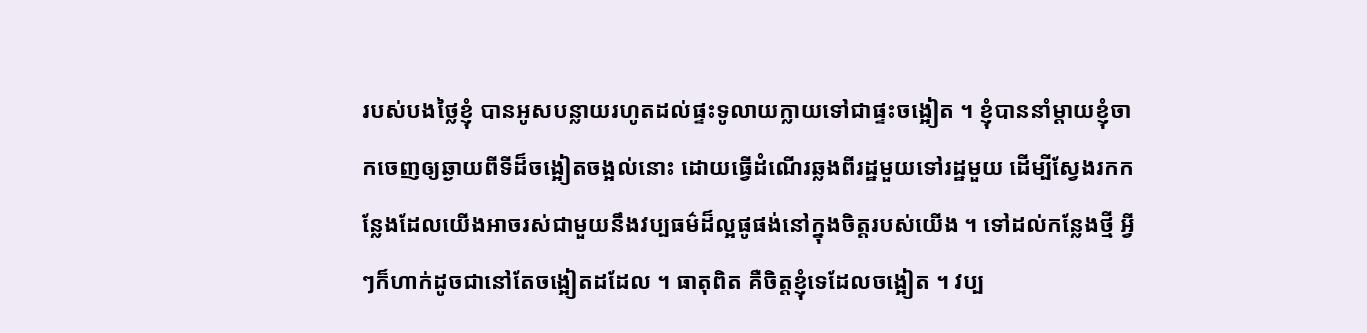របស់បងថ្លៃខ្ញុំ បានអូសបន្លាយរហូតដល់ផ្ទះទូលាយក្លាយទៅជាផ្ទះចង្អៀត ។ ខ្ញុំបាននាំម្តាយខ្ញុំចាកចេញឲ្យឆ្ងាយពីទីដ៏ចង្អៀតចង្អល់នោះ ដោយធ្វើដំណើរឆ្លងពីរដ្ឋមួយទៅរដ្ឋមួយ ដើម្បីស្វែងរកកន្លែងដែលយើងអាចរស់ជាមួយនឹងវប្បធម៌ដ៏ល្អផូផង់នៅក្នុងចិត្តរបស់យើង ។ ទៅដល់កន្លែងថ្មី អ្វីៗក៏ហាក់ដូចជានៅតែចង្អៀតដដែល ។ ធាតុពិត គឺចិត្តខ្ញុំទេដែលចង្អៀត ។ វប្ប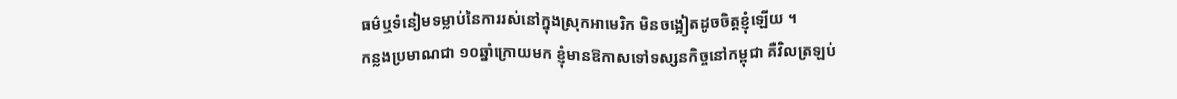ធម៌ឬទំនៀមទម្លាប់នៃការរស់នៅក្នុងស្រុកអាមេរិក មិនចង្អៀតដូចចិត្តខ្ញុំឡើយ ។
កន្លងប្រមាណជា ១០ឆ្នាំក្រោយមក ខ្ញុំមានឱកាសទៅទស្សនកិច្ចនៅកម្ពុជា គឺវិលត្រឡប់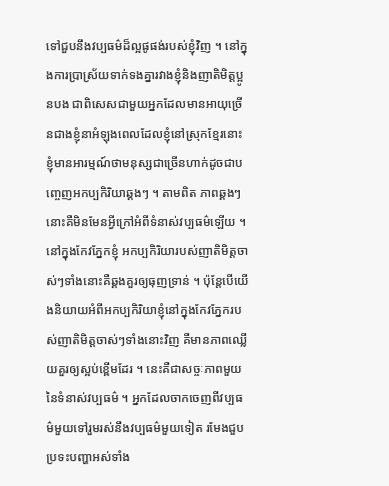ទៅជួបនឹងវប្បធម៌ដ៏ល្អផូផង់របស់ខ្ញុំវិញ ។ នៅក្នុងការប្រាស្រ័យទាក់ទងគ្នារវាងខ្ញុំនិងញាតិមិត្តប្អូនបង ជាពិសេសជាមួយអ្នកដែលមានអាយុច្រើនជាងខ្ញុំនាអំឡុងពេលដែលខ្ញុំនៅស្រុកខ្មែរនោះ ខ្ញុំមានអារម្មណ៍ថាមនុស្សជាច្រើនហាក់ដូចជាបញ្ចេញអកប្បកិរិយាឆ្គងៗ ។ តាមពិត ភាពឆ្គងៗនោះគឺមិនមែនអ្វីក្រៅអំពីទំនាស់វប្បធម៌ឡើយ ។ នៅក្នុងកែវភ្នែកខ្ញុំ អកប្បកិរិយារបស់ញាតិមិត្តចាស់ៗទាំងនោះគឺឆ្គងគួរឲ្យធុញទ្រាន់ ។ ប៉ុន្តែបើយើងនិយាយអំពីអកប្បកិរិយាខ្ញុំនៅក្នុងកែវភ្នែករបស់ញាតិមិត្តចាស់ៗទាំងនោះវិញ គឺមានភាពឈ្លើយគួរឲ្យស្អប់ខ្ពើមដែរ ។ នេះគឺជាសច្ចៈភាពមួយនៃទំនាស់វប្បធម៌ ។ អ្នកដែលចាកចេញពីវប្បធម៌មួយទៅរួមរស់នឹងវប្បធម៌មួយទៀត រមែងជួបប្រទះបញ្ហាអស់ទាំង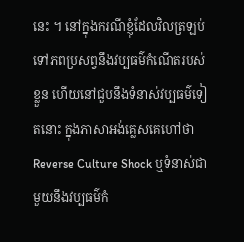នេះ ។ នៅក្នុងករណីខ្ញុំដែលវិលត្រឡប់ទៅភពប្រសព្វនឹងវប្បធម៌កំណើតរបស់ខ្លួន ហើយនៅជួបនឹងទំនាស់វប្បធម៌ទៀតនោះ ក្នុងភាសាអង់គ្លេសគេហៅថា Reverse Culture Shock ឬទំនាស់ជាមួយនឹងវប្បធម៌កំ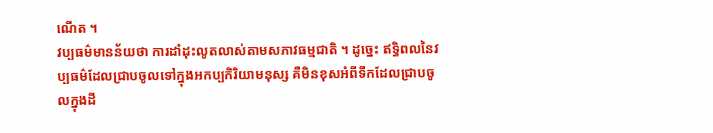ណើត ។
វប្បធម៌មានន័យថា ការដាំដុះលូតលាស់តាមសភាវធម្មជាតិ ។ ដូច្នេះ ឥទ្ធិពលនៃវប្បធម៌ដែលជ្រាបចូលទៅក្នុងអកប្បកិរិយាមនុស្ស គឺមិនខុសអំពីទឹកដែលជ្រាបចូលក្នុងដី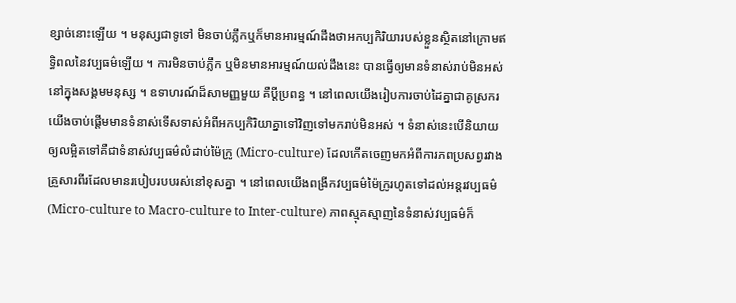ខ្សាច់នោះឡើយ ។ មនុស្សជាទូទៅ មិនចាប់ភ្លឹកឬក៏មានអារម្មណ៍ដឹងថាអកប្បកិរិយារបស់ខ្លួនស្ថិតនៅក្រោមឥទ្ធិពលនៃវប្បធម៌ឡើយ ។ ការមិនចាប់ភ្លឹក ឬមិនមានអារម្មណ៍យល់ដឹងនេះ បានធ្វើឲ្យមានទំនាស់រាប់មិនអស់នៅក្នុងសង្គមមនុស្ស ។ ឧទាហរណ៍ដ៏សាមញ្ញមួយ គឺប្តីប្រពន្ធ ។ នៅពេលយើងរៀបការចាប់ដៃគ្នាជាគូស្រករ យើងចាប់ផ្តើមមានទំនាស់ទើសទាស់អំពីអកប្បកិរិយាគ្នាទៅវិញទៅមករាប់មិនអស់ ។ ទំនាស់នេះបើនិយាយឲ្យលម្អិតទៅគឺជាទំនាស់វប្បធម៌លំដាប់ម៉ៃក្រូ (Micro-culture) ដែលកើតចេញមកអំពីការភពប្រសព្វរវាងគ្រួសារពីរដែលមានរបៀបរបបរស់នៅខុសគ្នា ។ នៅពេលយើងពង្រីកវប្បធម៌ម៉ៃក្រូរហូតទៅដល់អន្តរវប្បធម៌ (Micro-culture to Macro-culture to Inter-culture) ភាពស្មុគស្មាញនៃទំនាស់វប្បធម៌ក៏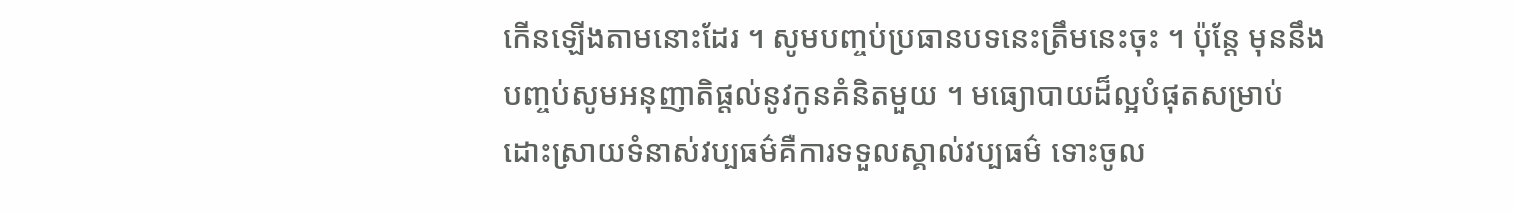កើនឡើងតាមនោះដែរ ។ សូមបញ្ចប់ប្រធានបទនេះត្រឹមនេះចុះ ។ ប៉ុន្តែ មុននឹងបញ្ចប់សូមអនុញាតិផ្តល់នូវកូនគំនិតមួយ ។ មធ្យោបាយដ៏ល្អបំផុតសម្រាប់ដោះស្រាយទំនាស់វប្បធម៌គឺការទទួលស្គាល់វប្បធម៌ ទោះចូល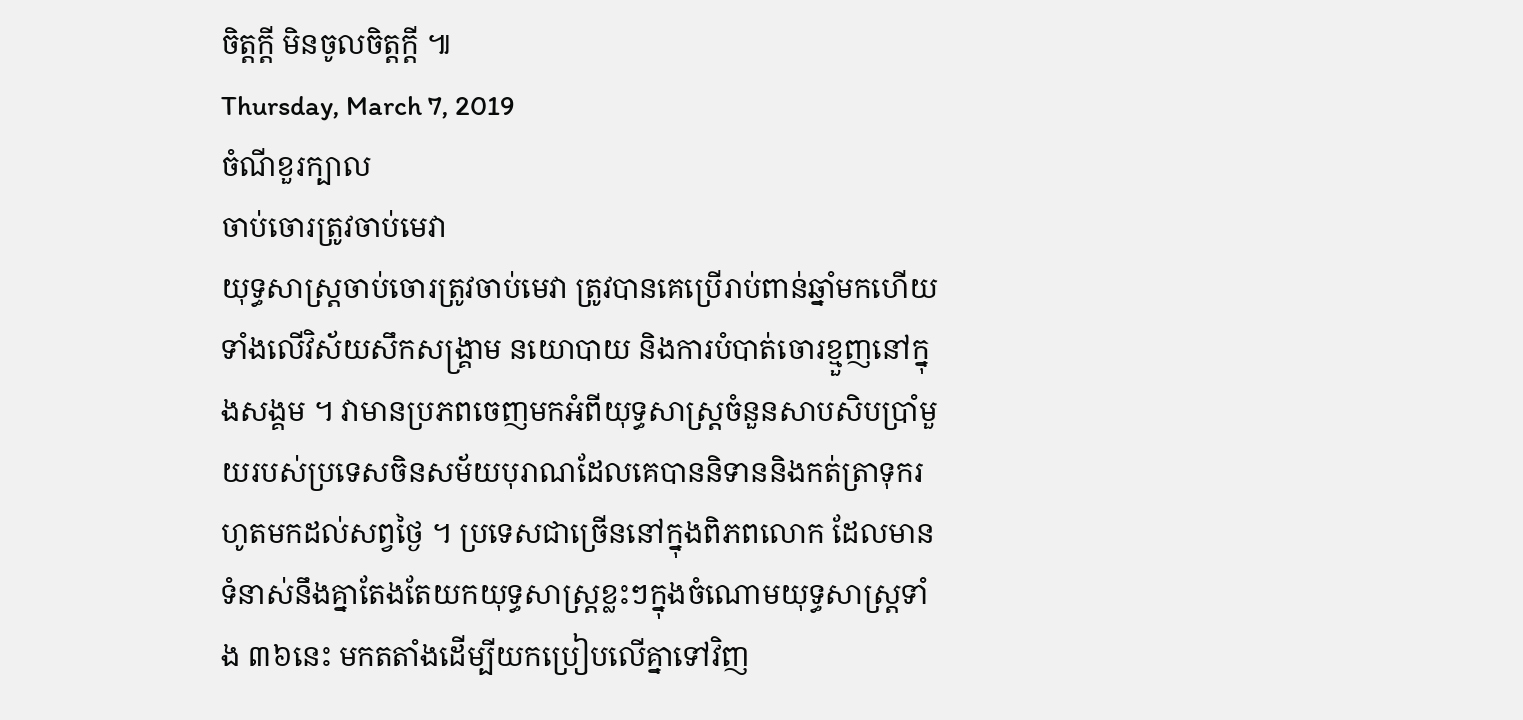ចិត្តក្តី មិនចូលចិត្តក្តី ៕
Thursday, March 7, 2019
ចំណីខួរក្បាល
ចាប់ចោរត្រូវចាប់មេវា
យុទ្ធសាស្ត្រចាប់ចោរត្រូវចាប់មេវា ត្រូវបានគេប្រើរាប់ពាន់ឆ្នាំមកហើយ ទាំងលើវិស័យសឹកសង្គ្រាម នយោបាយ និងការបំបាត់ចោរខ្មួញនៅក្នុងសង្គម ។ វាមានប្រភពចេញមកអំពីយុទ្ធសាស្ត្រចំនួនសាបសិបប្រាំមួយរបស់ប្រទេសចិនសម័យបុរាណដែលគេបាននិទាននិងកត់ត្រាទុករហូតមកដល់សព្វថ្ងៃ ។ ប្រទេសជាច្រើននៅក្នុងពិភពលោក ដែលមានទំនាស់នឹងគ្នាតែងតែយកយុទ្ធសាស្ត្រខ្លះៗក្នុងចំណោមយុទ្ធសាស្ត្រទាំង ៣៦នេះ មកតតាំងដើម្បីយកប្រៀបលើគ្នាទៅវិញ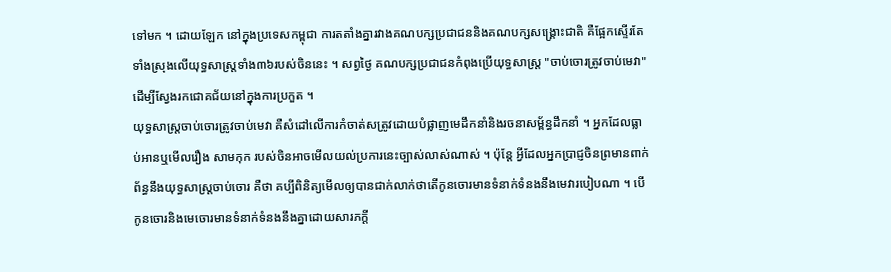ទៅមក ។ ដោយឡែក នៅក្នុងប្រទេសកម្ពុជា ការតតាំងគ្នារវាងគណបក្សប្រជាជននិងគណបក្សសង្គ្រោះជាតិ គឺផ្អែកស្ទើរតែទាំងស្រុងលើយុទ្ធសាស្ត្រទាំង៣៦របស់ចិននេះ ។ សព្វថ្ងៃ គណបក្សប្រជាជនកំពុងប្រើយុទ្ធសាស្ត្រ "ចាប់ចោរត្រូវចាប់មេវា" ដើម្បីស្វែងរកជោគជ័យនៅក្នុងការប្រកួត ។
យុទ្ធសាស្ត្រចាប់ចោរត្រូវចាប់មេវា គឺសំដៅលើការកំចាត់សត្រូវដោយបំផ្លាញមេដឹកនាំនិងរចនាសម្ព័ន្ធដឹកនាំ ។ អ្នកដែលធ្លាប់អានឬមើលរឿង សាមកុក របស់ចិនអាចមើលយល់ប្រការនេះច្បាស់លាស់ណាស់ ។ ប៉ុន្តែ អ្វីដែលអ្នកប្រាជ្ញចិនព្រមានពាក់ព័ន្ធនឹងយុទ្ធសាស្ត្រចាប់ចោរ គឺថា គប្បីពិនិត្យមើលឲ្យបានជាក់លាក់ថាតើកូនចោរមានទំនាក់ទំនងនឹងមេវារបៀបណា ។ បើកូនចោរនិងមេចោរមានទំនាក់ទំនងនឹងគ្នាដោយសារភក្តី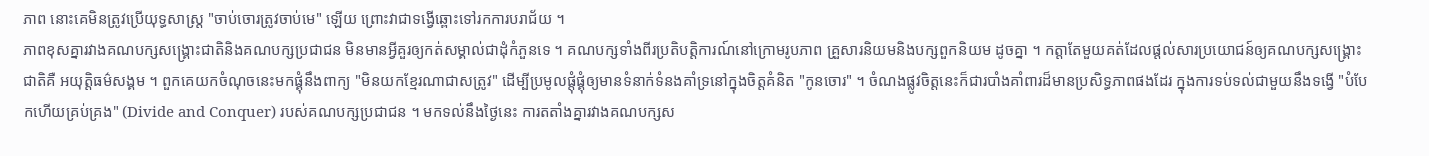ភាព នោះគេមិនត្រូវប្រើយុទ្ធសាស្ត្រ "ចាប់ចោរត្រូវចាប់មេ" ឡើយ ព្រោះវាជាទង្វើឆ្ពោះទៅរកការបរាជ័យ ។
ភាពខុសគ្នារវាងគណបក្សសង្គ្រោះជាតិនិងគណបក្សប្រជាជន មិនមានអ្វីគួរឲ្យកត់សម្គាល់ជាដុំកំភួនទេ ។ គណបក្សទាំងពីរប្រតិបត្តិការណ៍នៅក្រោមរូបភាព គ្រួសារនិយមនិងបក្សពួកនិយម ដូចគ្នា ។ កត្តាតែមួយគត់ដែលផ្តល់សារប្រយោជន៍ឲ្យគណបក្សសង្គ្រោះជាតិគឺ អយុត្តិធម៌សង្គម ។ ពួកគេយកចំណុចនេះមកផ្គុំនឹងពាក្យ "មិនយកខ្មែរណាជាសត្រូវ" ដើម្បីប្រមូលផ្តុំផ្គុំឲ្យមានទំនាក់ទំនងគាំទ្រនៅក្នុងចិត្តគំនិត "កូនចោរ" ។ ចំណងផ្លូវចិត្តនេះក៏ជារបាំងគាំពារដ៏មានប្រសិទ្ធភាពផងដែរ ក្នុងការទប់ទល់ជាមួយនឹងទង្វើ "បំបែកហើយគ្រប់គ្រង" (Divide and Conquer) របស់គណបក្សប្រជាជន ។ មកទល់នឹងថ្ងៃនេះ ការតតាំងគ្នារវាងគណបក្សស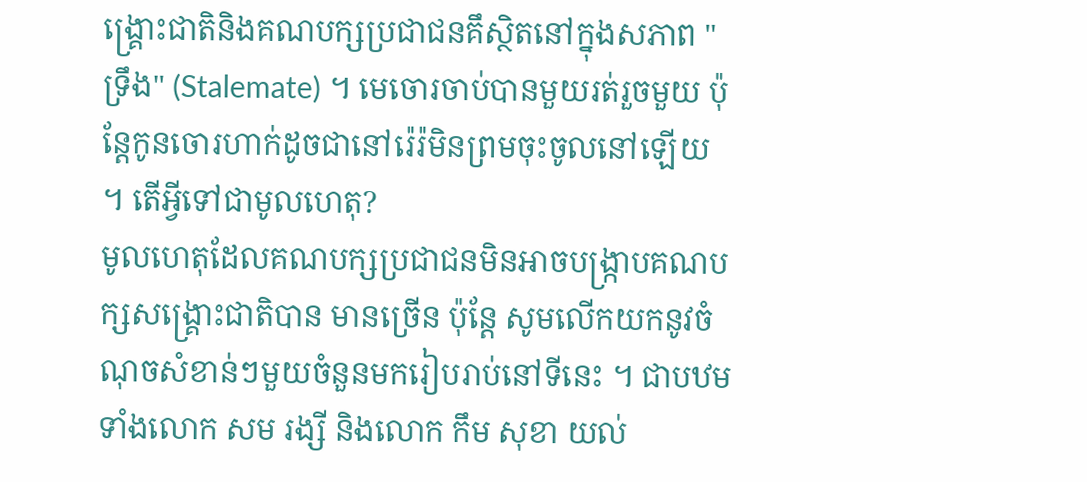ង្គ្រោះជាតិនិងគណបក្សប្រជាជនគឹស្ថិតនៅក្នុងសភាព "ទ្រឹង" (Stalemate) ។ មេចោរចាប់បានមួយរត់រួចមួយ ប៉ុន្តែកូនចោរហាក់ដូចជានៅរ៉េរ៉មិនព្រមចុះចូលនៅឡើយ ។ តើអ្វីទៅជាមូលហេតុ?
មូលហេតុដែលគណបក្សប្រជាជនមិនអាចបង្ក្រាបគណបក្សសង្គ្រោះជាតិបាន មានច្រើន ប៉ុន្តែ សូមលើកយកនូវចំណុចសំខាន់ៗមួយចំនួនមករៀបរាប់នៅទីនេះ ។ ជាបឋម ទាំងលោក សម រង្សី និងលោក កឹម សុខា យល់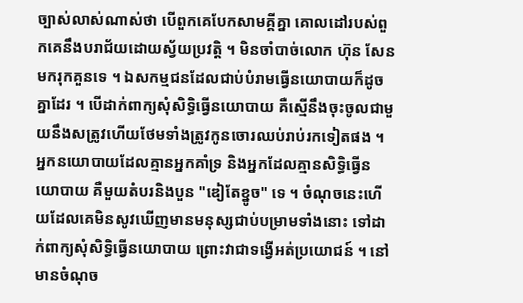ច្បាស់លាស់ណាស់ថា បើពួកគេបែកសាមគ្គីគ្នា គោលដៅរបស់ពួកគេនឹងបរាជ័យដោយស្វ័យប្រវត្តិ ។ មិនចាំបាច់លោក ហ៊ុន សែន មករុកគួនទេ ។ ឯសកម្មជនដែលជាប់បំរាមធ្វើនយោបាយក៏ដូចគ្នាដែរ ។ បើដាក់ពាក្យសុំសិទ្ធិធ្វើនយោបាយ គឺស្មើនឹងចុះចូលជាមួយនឹងសត្រូវហើយថែមទាំងត្រូវកូនចោរឈប់រាប់រកទៀតផង ។ អ្នកនយោបាយដែលគ្មានអ្នកគាំទ្រ និងអ្នកដែលគ្មានសិទ្ធិធ្វើនយោបាយ គឺមួយតំបរនិងបួន "ឌៀតែខ្នូច" ទេ ។ ចំណុចនេះហើយដែលគេមិនសូវឃើញមានមនុស្សជាប់បម្រាមទាំងនោះ ទៅដាក់ពាក្យសុំសិទ្ធិធ្វើនយោបាយ ព្រោះវាជាទង្វើអត់ប្រយោជន៍ ។ នៅមានចំណុច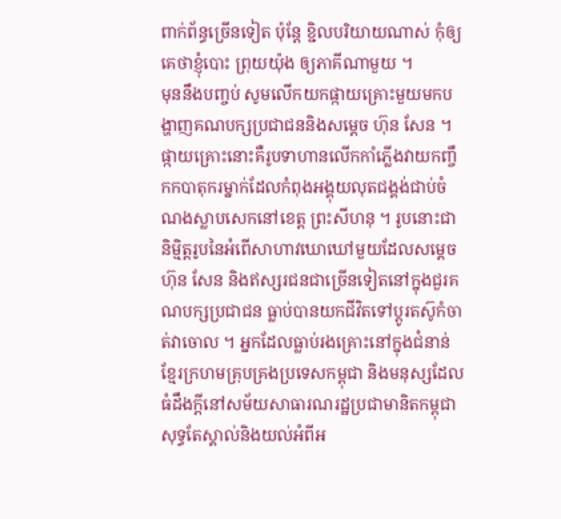ពាក់ព័ន្ធច្រើនទៀត ប៉ុន្តែ ខ្ជិលបរិយាយណាស់ កុំឲ្យគេថាខ្ញុំបោះ ព្រុយយ៉ុង ឲ្យភាគីណាមួយ ។
មុននឹងបញ្ចប់ សូមលើកយកផ្កាយគ្រោះមួយមកបង្ហាញគណបក្សប្រជាជននិងសម្តេច ហ៊ុន សែន ។ ផ្កាយគ្រោះនោះគឺរូបទាហានលើកកាំភ្លើងវាយកញ្ចឹកកបាតុករម្នាក់ដែលកំពុងអង្គុយលុតជង្គង់ជាប់ចំណងស្លាបសេកនៅខេត្ត ព្រះសីហនុ ។ រូបនោះជានិម្មិត្តរូបនៃអំពើសាហាវឃោឃៅមួយដែលសម្តេច ហ៊ុន សែន និងឥស្សរជនជាច្រើនទៀតនៅក្នុងជួរគណបក្សប្រជាជន ធ្លាប់បានយកជីវិតទៅប្តូរតស៊ូកំចាត់វាចោល ។ អ្នកដែលធ្លាប់រងគ្រោះនៅក្នុងជំនាន់ខ្មែរក្រហមគ្រុបគ្រងប្រទេសកម្ពុជា និងមនុស្សដែលធំដឹងក្តីនៅសម័យសាធារណរដ្ឋប្រជាមានិតកម្ពុជា សុទ្ធតែស្គាល់និងយល់អំពីអ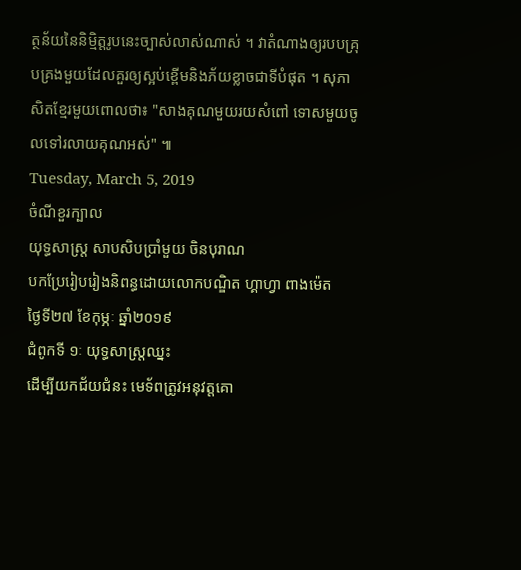ត្ថន័យនៃនិម្មិត្តរូបនេះច្បាស់លាស់ណាស់ ។ វាតំណាងឲ្យរបបគ្រុបគ្រងមួយដែលគួរឲ្យស្អប់ខ្ពើមនិងភ័យខ្លាចជាទីបំផុត ។ សុភាសិតខ្មែរមួយពោលថា៖ "សាងគុណមួយរយសំពៅ ទោសមួយចូលទៅរលាយគុណអស់" ៕
Tuesday, March 5, 2019
ចំណីខួរក្បាល
យុទ្ធសាស្ត្រ សាបសិបប្រាំមួយ ចិនបុរាណ
បកប្រែរៀបរៀងនិពន្ធដោយលោកបណ្ឌិត ហ្គាហ្វា ពាងម៉េត
ថ្ងៃទី២៧ ខែកុម្ភៈ ឆ្នាំ២០១៩
ជំពូកទី ១ៈ យុទ្ធសាស្ត្រឈ្នះ
ដើម្បីយកជ័យជំនះ មេទ័ពត្រូវអនុវត្តគោ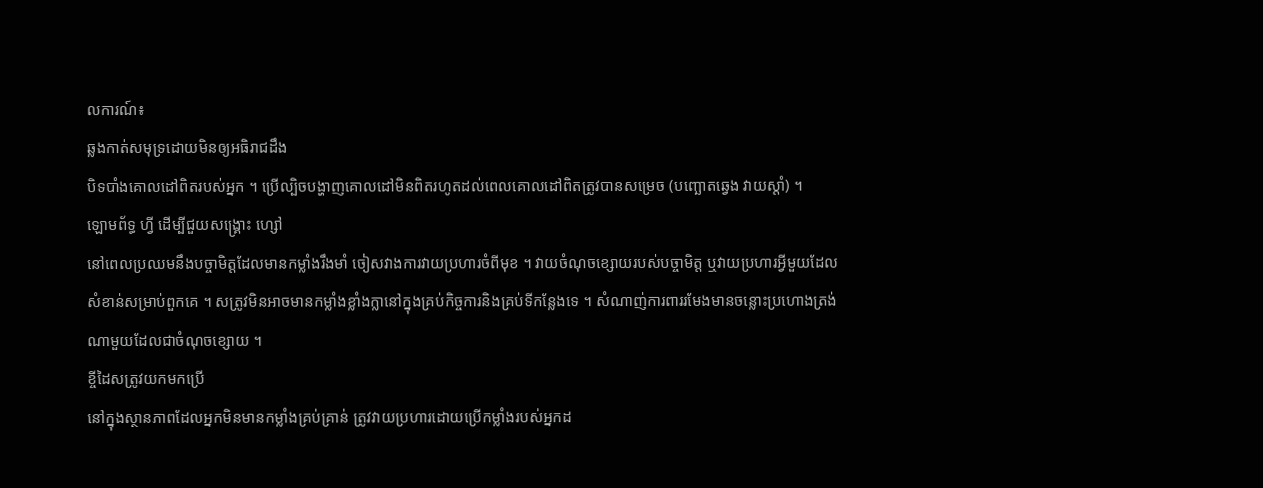លការណ៍៖
ឆ្លងកាត់សមុទ្រដោយមិនឲ្យអធិរាជដឹង
បិទបាំងគោលដៅពិតរបស់អ្នក ។ ប្រើល្បិចបង្ហាញគោលដៅមិនពិតរហូតដល់ពេលគោលដៅពិតត្រូវបានសម្រេច (បញ្ឆោតឆ្វេង វាយស្តាំ) ។
ឡោមព័ទ្ធ ហ្វី ដើម្បីជួយសង្គ្រោះ ហ្សៅ
នៅពេលប្រឈមនឹងបច្ចាមិត្តដែលមានកម្លាំងរឹងមាំ ចៀសវាងការវាយប្រហារចំពីមុខ ។ វាយចំណុចខ្សោយរបស់បច្ចាមិត្ត ឬវាយប្រហារអ្វីមួយដែលសំខាន់សម្រាប់ពួកគេ ។ សត្រូវមិនអាចមានកម្លាំងខ្លាំងក្លានៅក្នុងគ្រប់កិច្ចការនិងគ្រប់ទីកន្លែងទេ ។ សំណាញ់ការពាររមែងមានចន្លោះប្រហោងត្រង់ណាមួយដែលជាចំណុចខ្សោយ ។
ខ្ចីដៃសត្រូវយកមកប្រើ
នៅក្នុងស្ថានភាពដែលអ្នកមិនមានកម្លាំងគ្រប់គ្រាន់ ត្រូវវាយប្រហារដោយប្រើកម្លាំងរបស់អ្នកដ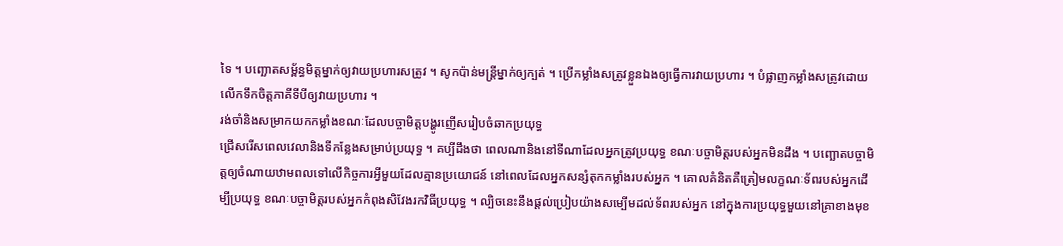ទៃ ។ បញ្ឆោតសម្ព័ន្ធមិត្តម្នាក់ឲ្យវាយប្រហារសត្រូវ ។ សូកប៉ាន់មន្ត្រីម្នាក់ឲ្យក្បត់ ។ ប្រើកម្លាំងសត្រូវខ្លួនឯងឲ្យធ្វើការវាយប្រហារ ។ បំផ្លាញកម្លាំងសត្រូវដោយលើកទឹកចិត្តភាគីទីបីឲ្យវាយប្រហារ ។
រង់ចាំនិងសម្រាកយកកម្លាំងខណៈដែលបច្ចាមិត្តបង្ហូរញើសរៀបចំឆាកប្រយុទ្ធ
ជ្រើសរើសពេលវេលានិងទីកន្លែងសម្រាប់ប្រយុទ្ធ ។ គប្បីដឹងថា ពេលណានិងនៅទីណាដែលអ្នកត្រូវប្រយុទ្ធ ខណៈបច្ចាមិត្តរបស់អ្នកមិនដឹង ។ បញ្ឆោតបច្ចាមិត្តឲ្យចំណាយឋាមពលទៅលើកិច្ចការអ្វីមួយដែលគ្មានប្រយោជន៍ នៅពេលដែលអ្នកសន្សំតុកកម្លាំងរបស់អ្នក ។ គោលគំនិតគឺត្រៀមលក្ខណៈទ័ពរបស់អ្នកដើម្បីប្រយុទ្ធ ខណៈបច្ចាមិត្តរបស់អ្នកកំពុងសិវែងរកវិធីប្រយុទ្ធ ។ ល្បិចនេះនឹងផ្តល់ប្រៀបយ៉ាងសម្បើមដល់ទ័ពរបស់អ្នក នៅក្នុងការប្រយុទ្ធមួយនៅគ្រាខាងមុខ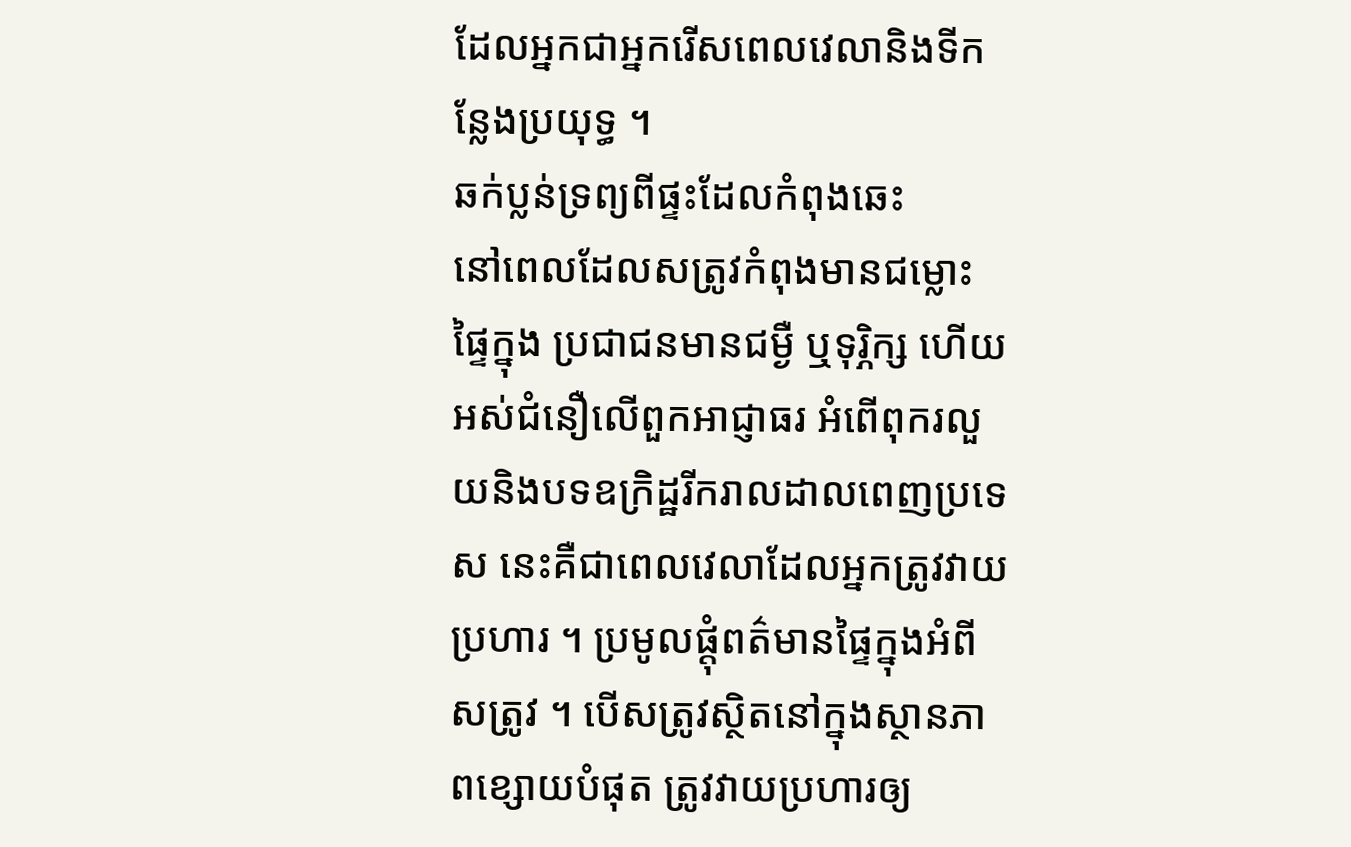ដែលអ្នកជាអ្នករើសពេលវេលានិងទីកន្លែងប្រយុទ្ធ ។
ឆក់ប្លន់ទ្រព្យពីផ្ទះដែលកំពុងឆេះ
នៅពេលដែលសត្រូវកំពុងមានជម្លោះផ្ទៃក្នុង ប្រជាជនមានជម្ងឺ ឬទុរ្ភិក្ស ហើយអស់ជំនឿលើពួកអាជ្ញាធរ អំពើពុករលួយនិងបទឧក្រិដ្ឋរីករាលដាលពេញប្រទេស នេះគឺជាពេលវេលាដែលអ្នកត្រូវវាយប្រហារ ។ ប្រមូលផ្តុំពត៌មានផ្ទៃក្នុងអំពីសត្រូវ ។ បើសត្រូវស្ថិតនៅក្នុងស្ថានភាពខ្សោយបំផុត ត្រូវវាយប្រហារឲ្យ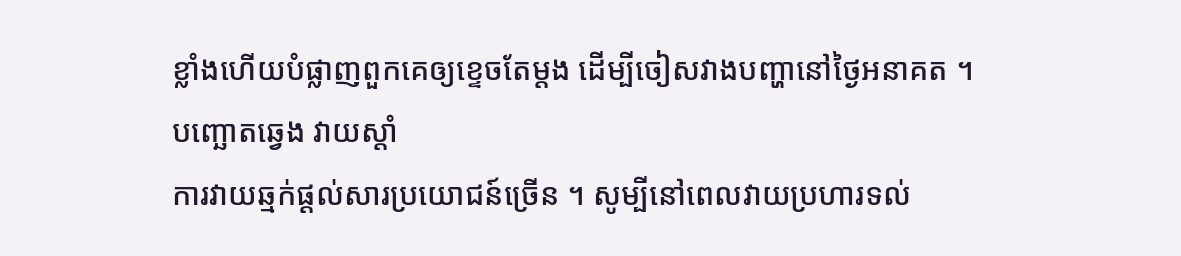ខ្លាំងហើយបំផ្លាញពួកគេឲ្យខ្ទេចតែម្តង ដើម្បីចៀសវាងបញ្ហានៅថ្ងៃអនាគត ។
បញ្ឆោតឆ្វេង វាយស្តាំ
ការវាយឆ្មក់ផ្តល់សារប្រយោជន៍ច្រើន ។ សូម្បីនៅពេលវាយប្រហារទល់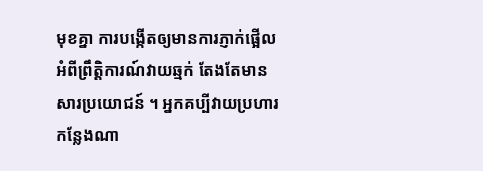មុខគ្នា ការបង្កើតឲ្យមានការភ្ញាក់ផ្អើលអំពីព្រឹត្តិការណ៍វាយឆ្មក់ តែងតែមានសារប្រយោជន៍ ។ អ្នកគប្បីវាយប្រហារកន្លែងណា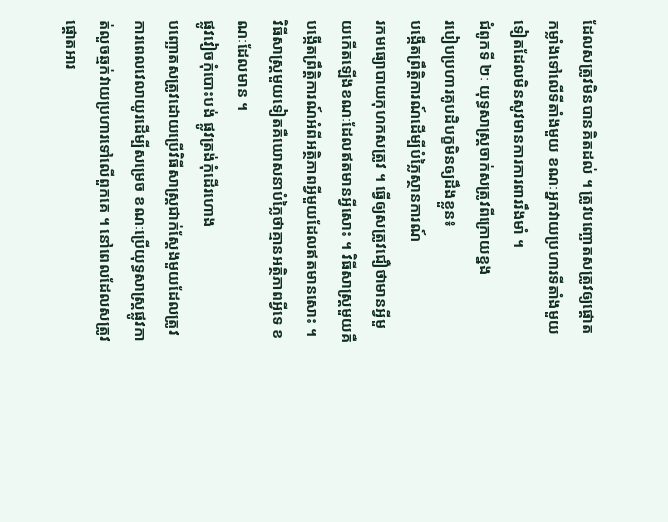ដែលសត្រូវមិនបានគិតដល់ ។ ត្រូវបញ្ឆោតសត្រូវឲ្យផ្តោតកម្លាំងទៅលើទីតាំងមួយ ខណៈអ្នកវាយប្រហារទីតាំងមួយទៀតដែលមិនសូវមានការការពាររឹងមាំ ។
ជំពូកទី ២ៈ យុទ្ធសាស្ត្រចាក់សត្រូវពីក្រោយខ្នង
របៀបប្រហារគូបដិបក្ខមិនឲ្យដឹងខ្លួន៖
បង្កើតព្រឹត្តិការណ៍ដើម្បីបំភ្លៃស្ថានការណ៍
រកមធ្យោបាយកុហកសត្រូវ ។ ធ្វើឲ្យសត្រូវជឿថាមានអ្វីមួយកើតឡើងខណៈដែលឥតមានអ្វីសោះ ។ វិធីសាស្ត្រមួយគឺបង្កើតព្រឹត្តិការណ៍អំពីអត្ថិភាពអ្វីមួយដែលឥតមានសោះ ។ វិធីសាស្ត្រមួយទៀតគឺឃោសនាបំភ្លៃថាគ្មានអត្ថិភាពអ្វីទេ ខណៈដែលមាន ។
ផ្លូវវៀចកុំបោះបង់ ផ្លូវត្រង់កុំដើរហោង
បញ្ឆោតសត្រូវដោយប្រើវិធីសាស្ត្រជាក់ស្តែងមួយដែលត្រូវការពេលវេលាយូរដើម្បីសម្រេច ខណៈប្រើយុទ្ធសាស្ត្រផ្លូវកាត់លួចឆ្មក់វាយប្រហារទៅលើពួកគេ ។ នៅពេលដែលសត្រូវផ្តោតអារ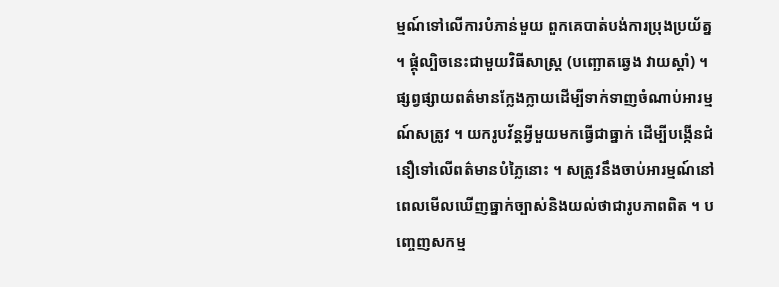ម្មណ៍ទៅលើការបំភាន់មួយ ពួកគេបាត់បង់ការប្រុងប្រយ័ត្ន ។ ផ្គុំល្បិចនេះជាមួយវិធីសាស្ត្រ (បញ្ឆោតឆ្វេង វាយស្តាំ) ។ ផ្សព្វផ្សាយពត៌មានក្លែងក្លាយដើម្បីទាក់ទាញចំណាប់អារម្មណ៍សត្រូវ ។ យករូបវ័ន្តអ្វីមួយមកធ្វើជាធ្នាក់ ដើម្បីបង្កើនជំនឿទៅលើពត៌មានបំភ្លៃនោះ ។ សត្រូវនឹងចាប់អារម្មណ៍នៅពេលមើលឃើញធ្នាក់ច្បាស់និងយល់ថាជារូបភាពពិត ។ បញ្ចេញសកម្ម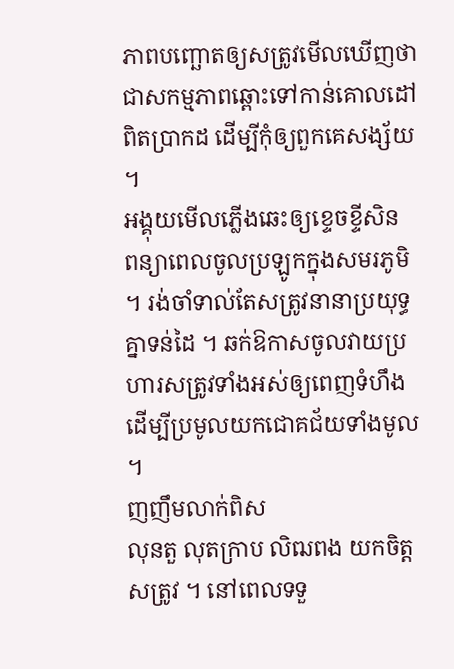ភាពបញ្ឆោតឲ្យសត្រូវមើលឃើញថា ជាសកម្មភាពឆ្ពោះទៅកាន់គោលដៅពិតប្រាកដ ដើម្បីកុំឲ្យពួកគេសង្ស័យ ។
អង្គុយមើលភ្លើងឆេះឲ្យខ្ទេចខ្ទីសិន
ពន្យាពេលចូលប្រឡូកក្នុងសមរភូមិ ។ រង់ចាំទាល់តែសត្រូវនានាប្រយុទ្ធគ្នាទន់ដៃ ។ ឆក់ឱកាសចូលវាយប្រហារសត្រូវទាំងអស់ឲ្យពេញទំហឹង ដើម្បីប្រមូលយកជោគជ័យទាំងមូល ។
ញញឹមលាក់ពិស
លុនតួ លុតក្រាប លិឍពង យកចិត្តសត្រូវ ។ នៅពេលទទួ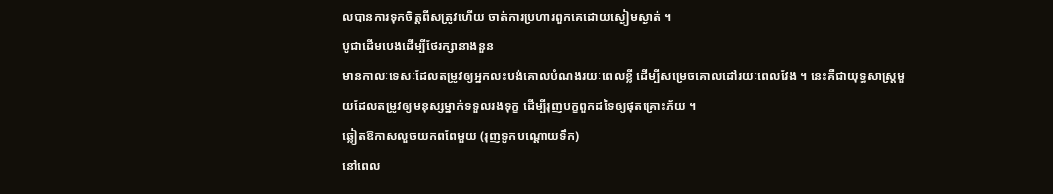លបានការទុកចិត្តពីសត្រូវហើយ ចាត់ការប្រហារពួកគេដោយស្ងៀមស្ងាត់ ។
បូជាដើមបេងដើម្បីថែរក្សានាងនួន
មានកាលៈទេសៈដែលតម្រូវឲ្យអ្នកលះបង់គោលបំណងរយៈពេលខ្លី ដើម្បីសម្រេចគោលដៅរយៈពេលវែង ។ នេះគឺជាយុទ្ធសាស្ត្រមួយដែលតម្រូវឲ្យមនុស្សម្នាក់ទទួលរងទុក្ខ ដើម្បីរុញបក្ខពួកដទៃឲ្យផុតគ្រោះភ័យ ។
ឆ្លៀតឱកាសលួចយកពពែមួយ (រុញទូកបណ្តោយទឹក)
នៅពេល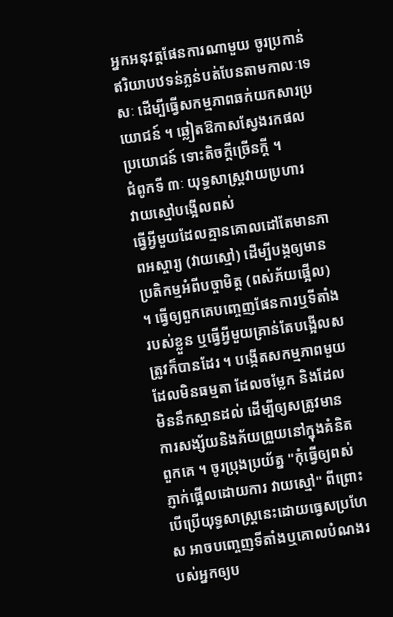អ្នកអនុវត្តផែនការណាមួយ ចូរប្រកាន់ឥរិយាបឋទន់ភ្លន់បត់បែនតាមកាលៈទេសៈ ដើម្បីធ្វើសកម្មភាពឆក់យកសារប្រយោជន៍ ។ ឆ្លៀតឱកាសស្វែងរកផលប្រយោជន៍ ទោះតិចក្តីច្រើនក្តី ។
ជំពូកទី ៣ៈ យុទ្ធសាស្ត្រវាយប្រហារ
វាយស្មៅបង្អើលពស់
ធ្វើអ្វីមួយដែលគ្មានគោលដៅតែមានភាពអស្ចារ្យ (វាយស្មៅ) ដើម្បីបង្កឲ្យមានប្រតិកម្មអំពីបច្ចាមិត្ត (ពស់ភ័យផ្អើល) ។ ធ្វើឲ្យពួកគេបញ្ចេញផែនការឬទីតាំងរបស់ខ្លួន ឬធ្វើអ្វីមួយគ្រាន់តែបង្អើលសត្រូវក៏បានដែរ ។ បង្កើតសកម្មភាពមួយដែលមិនធម្មតា ដែលចម្លែក និងដែលមិននឹកស្មានដល់ ដើម្បីឲ្យសត្រូវមានការសង្ស័យនិងភ័យព្រួយនៅក្នុងគំនិតពួកគេ ។ ចូរប្រុងប្រយ័ត្ន "កុំធ្វើឲ្យពស់ភ្ញាក់ផ្អើលដោយការ វាយស្មៅ" ពីព្រោះ បើប្រើយុទ្ធសាស្ត្រនេះដោយធ្វេសប្រហែស អាចបញ្ចេញទីតាំងឬគោលបំណងរបស់អ្នកឲ្យប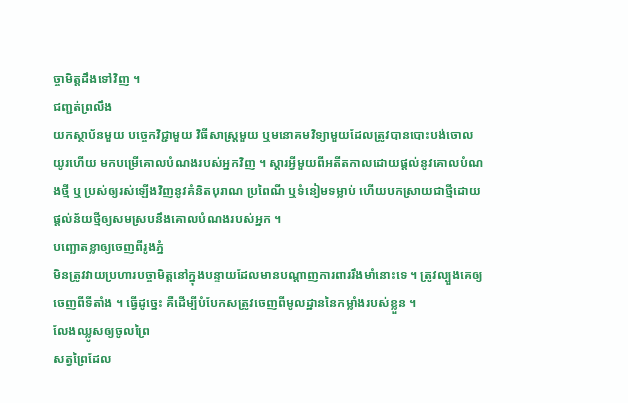ច្ចាមិត្តដឹងទៅវិញ ។
ជញ្ជត់ព្រលឹង
យកស្ថាប័នមួយ បច្ចេកវិជ្ជាមួយ វិធីសាស្ត្រមួយ ឬមនោគមវិទ្យាមួយដែលត្រូវបានបោះបង់ចោលយូរហើយ មកបម្រើគោលបំណងរបស់អ្នកវិញ ។ ស្តារអ្វីមួយពីអតីតកាលដោយផ្តល់នូវគោលបំណងថ្មី ឬ ប្រស់ឲ្យរស់ឡើងវិញនូវគំនិតបុរាណ ប្រពៃណី ឬទំនៀមទម្លាប់ ហើយបកស្រាយជាថ្មីដោយផ្តល់ន័យថ្មីឲ្យសមស្របនឹងគោលបំណងរបស់អ្នក ។
បញ្ឆោតខ្លាឲ្យចេញពីរូងភ្នំ
មិនត្រូវវាយប្រហារបច្ចាមិត្តនៅក្នុងបន្ទាយដែលមានបណ្តាញការពាររឹងមាំនោះទេ ។ ត្រូវល្បួងគេឲ្យចេញពីទីតាំង ។ ធ្វើដូច្នេះ គឺដើម្បីបំបែកសត្រូវចេញពីមូលដ្ឋាននៃកម្លាំងរបស់ខ្លួន ។
លែងឈ្លូសឲ្យចូលព្រៃ
សត្វព្រៃដែល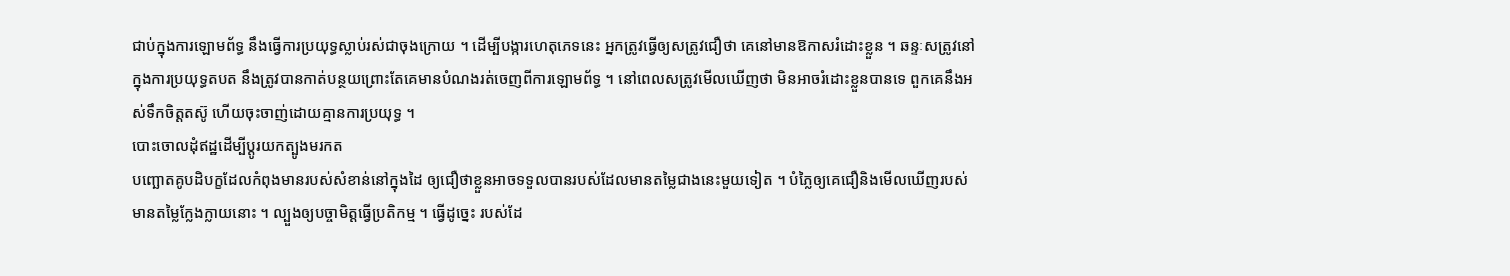ជាប់ក្នុងការឡោមព័ទ្ធ នឹងធ្វើការប្រយុទ្ធស្លាប់រស់ជាចុងក្រោយ ។ ដើម្បីបង្ការហេតុភេទនេះ អ្នកត្រូវធ្វើឲ្យសត្រូវជឿថា គេនៅមានឱកាសរំដោះខ្លួន ។ ឆន្ទៈសត្រូវនៅក្នុងការប្រយុទ្ធតបត នឹងត្រូវបានកាត់បន្ថយព្រោះតែគេមានបំណងរត់ចេញពីការឡោមព័ទ្ធ ។ នៅពេលសត្រូវមើលឃើញថា មិនអាចរំដោះខ្លួនបានទេ ពួកគេនឹងអស់ទឹកចិត្តតស៊ូ ហើយចុះចាញ់ដោយគ្មានការប្រយុទ្ធ ។
បោះចោលដុំឥដ្ឋដើម្បីប្តូរយកត្បូងមរកត
បញ្ឆោតគូបដិបក្ខដែលកំពុងមានរបស់សំខាន់នៅក្នុងដៃ ឲ្យជឿថាខ្លួនអាចទទួលបានរបស់ដែលមានតម្លៃជាងនេះមួយទៀត ។ បំភ្លៃឲ្យគេជឿនិងមើលឃើញរបស់មានតម្លៃក្លែងក្លាយនោះ ។ ល្បួងឲ្យបច្ចាមិត្តធ្វើប្រតិកម្ម ។ ធ្វើដូច្នេះ របស់ដែ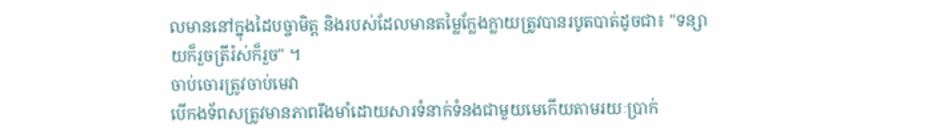លមាននៅក្នុងដៃបច្ចាមិត្ត និងរបស់ដែលមានតម្លៃក្លែងក្លាយត្រូវបានរបូតបាត់ដូចជា៖ "ទន្សាយក៏រួចត្រីរ៉ស់ក៏រួច" ។
ចាប់ចោរត្រូវចាប់មេវា
បើកងទ័ពសត្រូវមានភាពរឹងមាំដោយសារទំនាក់ទំនងជាមួយមេកើយតាមរយៈប្រាក់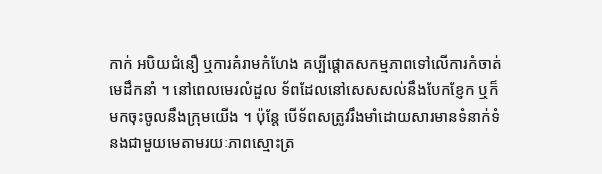កាក់ អបិយជំនឿ ឬការគំរាមកំហែង គប្បីផ្តោតសកម្មភាពទៅលើការកំចាត់មេដឹកនាំ ។ នៅពេលមេរលំដួល ទ័ពដែលនៅសេសសល់នឹងបែកខ្ញែក ឬក៏មកចុះចូលនឹងក្រុមយើង ។ ប៉ុន្តែ បើទ័ពសត្រូវរឹងមាំដោយសារមានទំនាក់ទំនងជាមួយមេតាមរយៈភាពស្មោះត្រ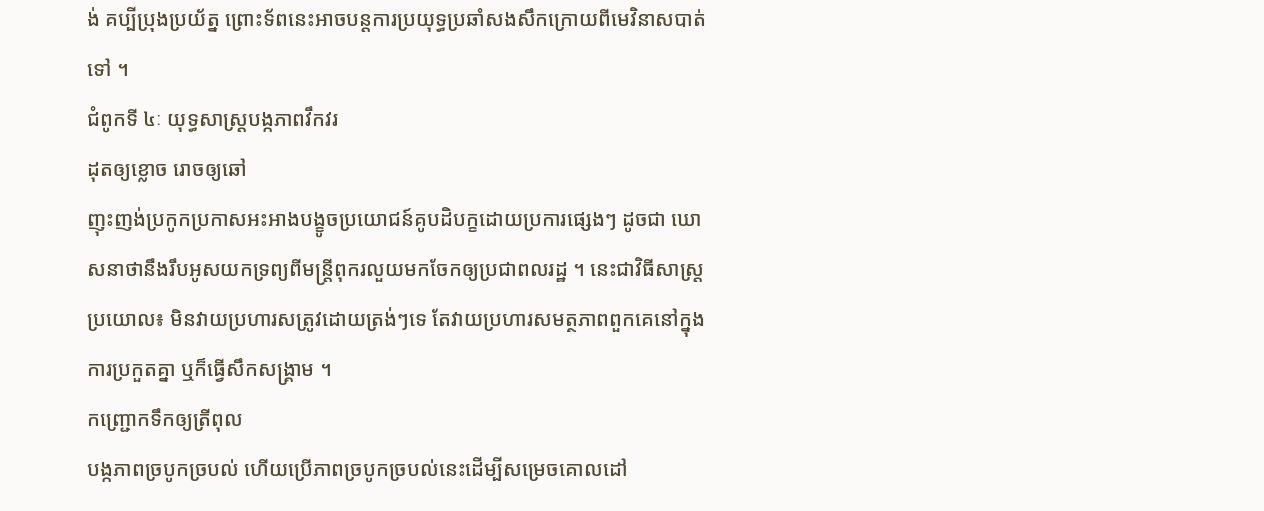ង់ គប្បីប្រុងប្រយ័ត្ន ព្រោះទ័ពនេះអាចបន្តការប្រយុទ្ធប្រឆាំសងសឹកក្រោយពីមេវិនាសបាត់ទៅ ។
ជំពូកទី ៤ៈ យុទ្ធសាស្ត្របង្កភាពវឹកវរ
ដុតឲ្យខ្លោច រោចឲ្យឆៅ
ញុះញង់ប្រកូកប្រកាសអះអាងបង្ខូចប្រយោជន៍គូបដិបក្ខដោយប្រការផ្សេងៗ ដូចជា ឃោសនាថានឹងរឹបអូសយកទ្រព្យពីមន្ត្រីពុករលួយមកចែកឲ្យប្រជាពលរដ្ឋ ។ នេះជាវិធីសាស្ត្រប្រយោល៖ មិនវាយប្រហារសត្រូវដោយត្រង់ៗទេ តែវាយប្រហារសមត្ថភាពពួកគេនៅក្នុងការប្រកួតគ្នា ឬក៏ធ្វើសឹកសង្គ្រាម ។
កញ្ជ្រោកទឹកឲ្យត្រីពុល
បង្កភាពច្របូកច្របល់ ហើយប្រើភាពច្របូកច្របល់នេះដើម្បីសម្រេចគោលដៅ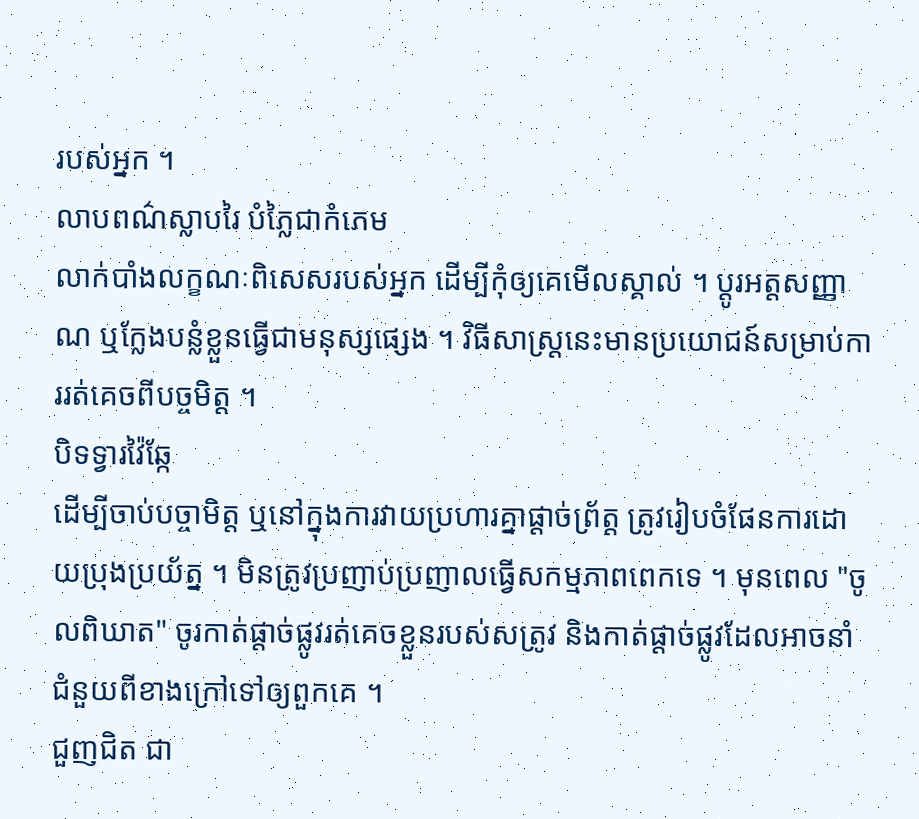របស់អ្នក ។
លាបពណ៌ស្លាបរៃ បំភ្លៃជាកំភេម
លាក់បាំងលក្ខណៈពិសេសរបស់អ្នក ដើម្បីកុំឲ្យគេមើលស្គាល់ ។ ប្តូរអត្តសញ្ញាណ ឬក្លែងបន្លំខ្លួនធ្វើជាមនុស្សផ្សេង ។ វិធីសាស្ត្រនេះមានប្រយោជន៍សម្រាប់ការរត់គេចពីបច្ចមិត្ត ។
បិទទ្វារវ៉ៃឆ្កែ
ដើម្បីចាប់បច្ចាមិត្ត ឬនៅក្នុងការវាយប្រហារគ្នាផ្តាច់ព្រ័ត្ត ត្រូវរៀបចំផែនការដោយប្រុងប្រយ័ត្ន ។ មិនត្រូវប្រញាប់ប្រញាលធ្វើសកម្មភាពពេកទេ ។ មុនពេល "ចូលពិឃាត" ចូរកាត់ផ្តាច់ផ្លូវរត់គេចខ្លួនរបស់សត្រូវ និងកាត់ផ្តាច់ផ្លូវដែលអាចនាំជំនួយពីខាងក្រៅទៅឲ្យពួកគេ ។
ជួញជិត ជា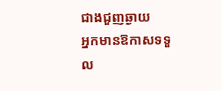ជាងជួញឆ្ងាយ
អ្នកមានឱកាសទទួល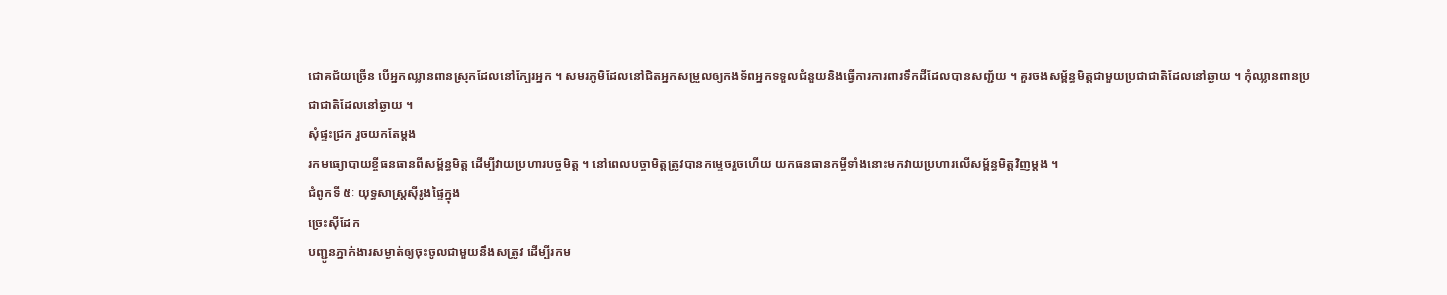ជោគជ័យច្រើន បើអ្នកឈ្លានពានស្រុកដែលនៅក្បែរអ្នក ។ សមរភូមិដែលនៅជិតអ្នកសម្រួលឲ្យកងទ័ពអ្នកទទួលជំនួយនិងធ្វើការការពារទឹកដីដែលបានសញ្ជ័យ ។ គួរចងសម្ព័ន្ធមិត្តជាមួយប្រជាជាតិដែលនៅឆ្ងាយ ។ កុំឈ្លានពានប្រជាជាតិដែលនៅឆ្ងាយ ។
សុំផ្ទះជ្រក រួចយកតែម្តង
រកមធ្យោបាយខ្ចីធនធានពីសម្ព័ន្ធមិត្ត ដើម្បីវាយប្រហារបច្ចមិត្ត ។ នៅពេលបច្ចាមិត្តត្រូវបានកម្ទេចរួចហើយ យកធនធានកម្ចីទាំងនោះមកវាយប្រហារលើសម្ព័ន្ធមិត្តវិញម្តង ។
ជំពូកទី ៥ៈ យុទ្ធសាស្ត្រសុីរូងផ្ទៃក្នុង
ច្រេះសុីដែក
បញ្ជូនភ្នាក់ងារសម្ងាត់ឲ្យចុះចូលជាមួយនឹងសត្រូវ ដើម្បីរកម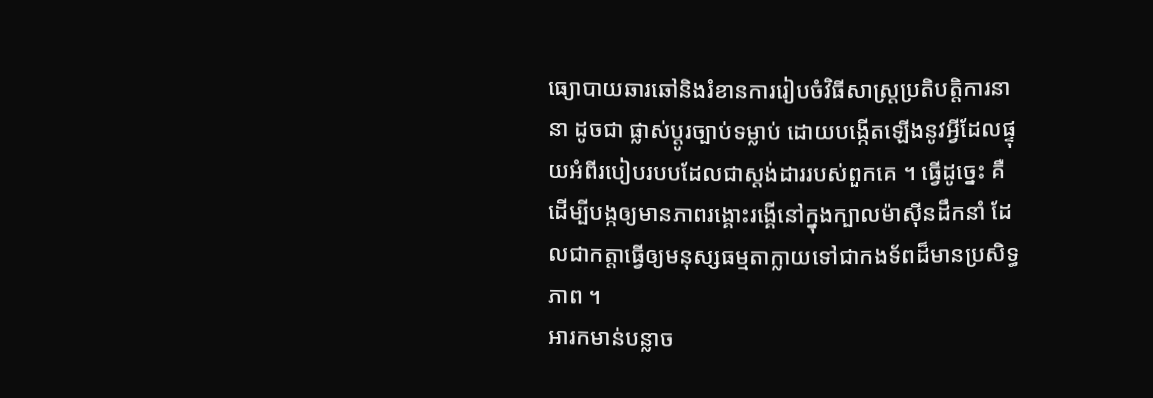ធ្យោបាយឆារឆៅនិងរំខានការរៀបចំវិធីសាស្ត្រប្រតិបត្តិការនានា ដូចជា ផ្លាស់ប្តូរច្បាប់ទម្លាប់ ដោយបង្កើតឡើងនូវអ្វីដែលផ្ទុយអំពីរបៀបរបបដែលជាស្តង់ដាររបស់ពួកគេ ។ ធ្វើដូច្នេះ គឺដើម្បីបង្កឲ្យមានភាពរង្គោះរង្គើនៅក្នុងក្បាលម៉ាសុីនដឹកនាំ ដែលជាកត្តាធ្វើឲ្យមនុស្សធម្មតាក្លាយទៅជាកងទ័ពដ៏មានប្រសិទ្ធភាព ។
អារកមាន់បន្លាច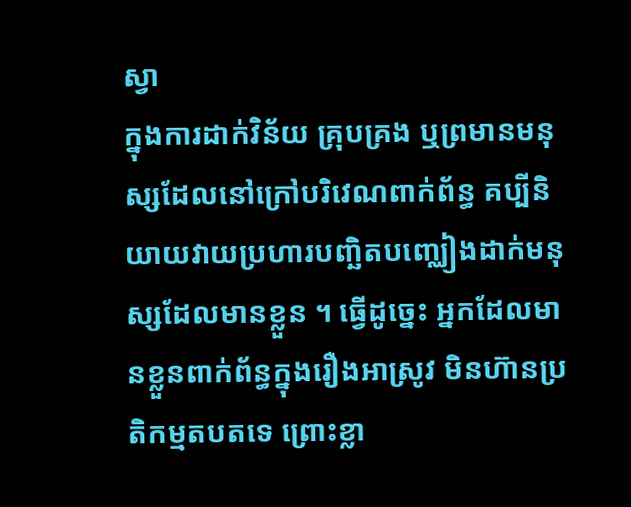ស្វា
ក្នុងការដាក់វិន័យ គ្រុបគ្រង ឬព្រមានមនុស្សដែលនៅក្រៅបរិវេណពាក់ព័ន្ធ គប្បីនិយាយវាយប្រហារបញ្ឆិតបញ្ឈៀងដាក់មនុស្សដែលមានខ្លួន ។ ធ្វើដូច្នេះ អ្នកដែលមានខ្លួនពាក់ព័ន្ធក្នុងរឿងអាស្រូវ មិនហ៊ានប្រតិកម្មតបតទេ ព្រោះខ្លា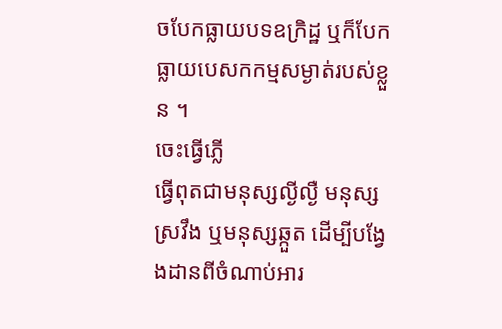ចបែកធ្លាយបទឧក្រិដ្ឋ ឬក៏បែកធ្លាយបេសកកម្មសម្ងាត់របស់ខ្លួន ។
ចេះធ្វើភ្លើ
ធ្វើពុតជាមនុស្សល្ងីល្ងឺ មនុស្សស្រវឹង ឬមនុស្សឆ្កួត ដើម្បីបង្វែងដានពីចំណាប់អារ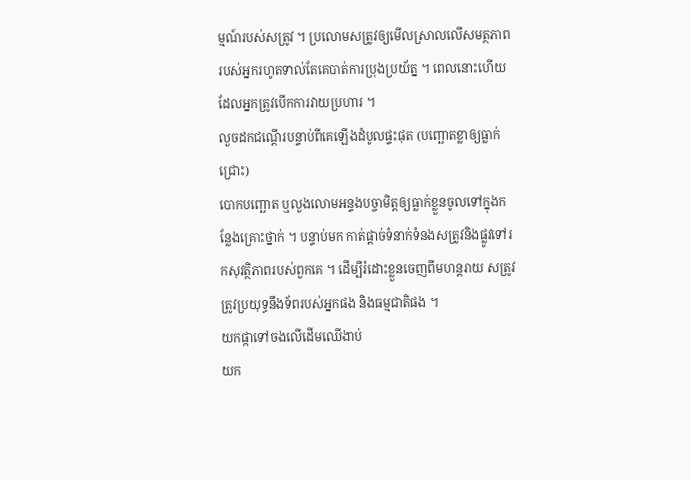ម្មណ៍របស់សត្រូវ ។ ប្រលោមសត្រូវឲ្យមើលស្រាលលើសមត្ថភាពរបស់អ្នករហូតទាល់តែគេបាត់ការប្រុងប្រយ័ត្ន ។ ពេលនោះហើយដែលអ្នកត្រូវបើកការវាយប្រហារ ។
លួចដកជណ្តើរបន្ទាប់ពីគេឡើងដំបូលផ្ទះផុត (បញ្ឆោតខ្លាឲ្យធ្លាក់ជ្រោះ)
បោកបញ្ឆោត ឬលួងលោមអន្ទងបច្ចាមិត្តឲ្យធ្លាក់ខ្លួនចូលទៅក្នុងកន្លែងគ្រោះថ្នាក់ ។ បន្ទាប់មក កាត់ផ្តាច់ទំនាក់ទំនងសត្រូវនិងផ្លូវទៅរកសុវត្ថិភាពរបស់ពួកគេ ។ ដើម្បីរំដោះខ្លួនចេញពីមហន្តរាយ សត្រូវត្រូវប្រយុទ្ធនឹងទ័ពរបស់អ្នកផង និងធម្មជាតិផង ។
យកផ្កាទៅចងលើដើមឈើងាប់
យក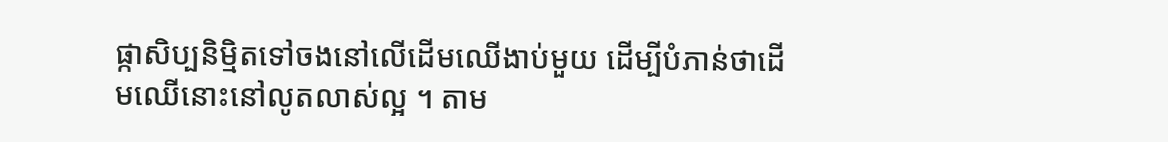ផ្កាសិប្បនិម្មិតទៅចងនៅលើដើមឈើងាប់មួយ ដើម្បីបំភាន់ថាដើមឈើនោះនៅលូតលាស់ល្អ ។ តាម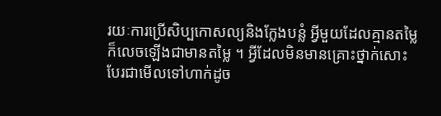រយៈការប្រើសិប្បកោសល្យនិងក្លែងបន្លំ អ្វីមួយដែលគ្មានតម្លៃក៏លេចឡើងជាមានតម្លៃ ។ អ្វីដែលមិនមានគ្រោះថ្នាក់សោះបែរជាមើលទៅហាក់ដូច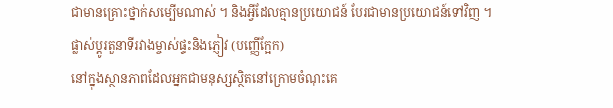ជាមានគ្រោះថ្នាក់សម្បើមណាស់ ។ និងអ្វីដែលគ្មានប្រយោជន៍ បែរជាមានប្រយោជន៍ទៅវិញ ។
ផ្លាស់ប្តូរតួនាទីរវាងម្ចាស់ផ្ទះនិងភ្ញៀវ (បញ្ញើក្អែក)
នៅក្នុងស្ថានភាពដែលអ្នកជាមនុស្សស្ថិតនៅក្រោមចំណុះគេ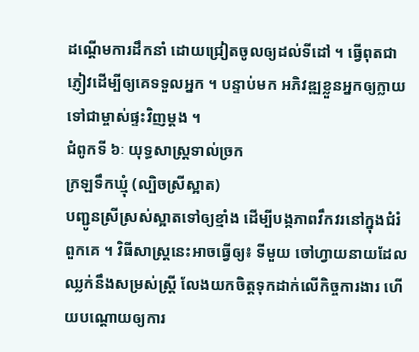ដណ្តើមការដឹកនាំ ដោយជ្រៀតចូលឲ្យដល់ទីដៅ ។ ធ្វើពុតជាភ្ញៀវដើម្បីឲ្យគេទទួលអ្នក ។ បន្ទាប់មក អភិវឌ្ឍខ្លួនអ្នកឲ្យក្លាយទៅជាម្ចាស់ផ្ទះវិញម្តង ។
ជំពូកទី ៦ៈ យុទ្ធសាស្ត្រទាល់ច្រក
ក្រឡទឹកឃ្មុំ (ល្បិចស្រីស្អាត)
បញ្ជូនស្រីស្រស់ស្អាតទៅឲ្យខ្មាំង ដើម្បីបង្កភាពវឹកវរនៅក្នុងជំរំពួកគេ ។ វិធីសាស្ត្រនេះអាចធ្វើឲ្យ៖ ទីមួយ ចៅហ្វាយនាយដែលឈ្លក់នឹងសម្រស់ស្ត្រី លែងយកចិត្តទុកដាក់លើកិច្ចការងារ ហើយបណ្តោយឲ្យការ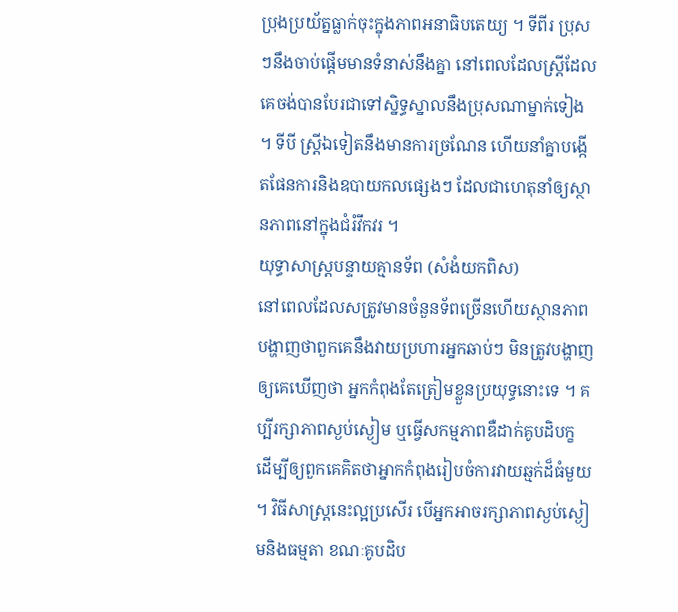ប្រុងប្រយ័ត្នធ្លាក់ចុះក្នុងភាពអនាធិបតេយ្យ ។ ទីពីរ ប្រុសៗនឹងចាប់ផ្តើមមានទំនាស់នឹងគ្នា នៅពេលដែលស្ត្រីដែលគេចង់បានបែរជាទៅស្និទ្ធស្នាលនឹងប្រុសណាម្នាក់ទៀង ។ ទីបី ស្ត្រីឯទៀតនឹងមានការច្រណែន ហើយនាំគ្នាបង្កើតផែនការនិងឧបាយកលផ្សេងៗ ដែលជាហេតុនាំឲ្យស្ថានភាពនៅក្នុងជំរំវឹកវរ ។
យុទ្ធាសាស្ត្របន្ទាយគ្មានទ័ព (សំងំយកពិស)
នៅពេលដែលសត្រូវមានចំនួនទ័ពច្រើនហើយស្ថានភាពបង្ហាញថាពួកគេនឹងវាយប្រហារអ្នកឆាប់ៗ មិនត្រូវបង្ហាញឲ្យគេឃើញថា អ្នកកំពុងតែត្រៀមខ្លួនប្រយុទ្ធនោះទេ ។ គប្បីរក្សាភាពស្ងប់ស្ងៀម ឬធ្វើសកម្មភាពឌឺដាក់គូបដិបក្ខ ដើម្បីឲ្យពួកគេគិតថាអ្នាកកំពុងរៀបចំការវាយឆ្មក់ដ៏ធំមួយ ។ វិធីសាស្ត្រនេះល្អប្រសើរ បើអ្នកអាចរក្សាភាពស្ងប់ស្ងៀមនិងធម្មតា ខណៈគូបដិប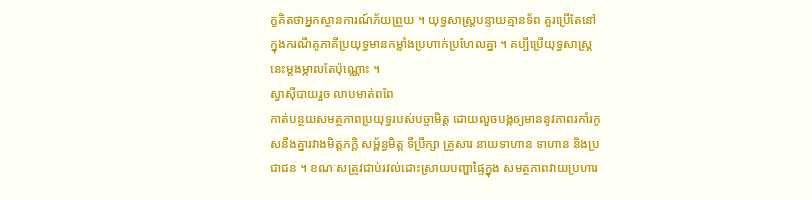ក្ខគិតថាអ្នកស្ថានការណ៍ភ័យព្រួយ ។ យុទ្ធសាស្ត្របន្ទាយគ្មានទ័ព គួរប្រើតែនៅក្នុងករណីគូភាគីប្រយុទ្ធមានកម្លាំងប្រហាក់ប្រហែលគ្នា ។ គប្បីប្រើយុទ្ធសាស្ត្រនេះម្តងម្កាលតែប៉ុណ្ណោះ ។
ស្វាសុីបាយរួច លាបមាត់ពពែ
កាត់បន្ថយសមត្ថភាពប្រយុទ្ធរបស់បច្ចាមិត្ត ដោយលួចបង្កឲ្យមាននូវភាពរកាំរកូសនឹងគ្នារវាងមិត្តភក្តិ សម្ព័ន្ធមិត្ត ទីប្រឹក្សា គ្រួសារ នាយទាហាន ទាហាន និងប្រជាជន ។ ខណៈសត្រូវជាប់រវល់ដោះស្រាយបញ្ហាផ្ទៃក្នុង សមត្ថភាពវាយប្រហារ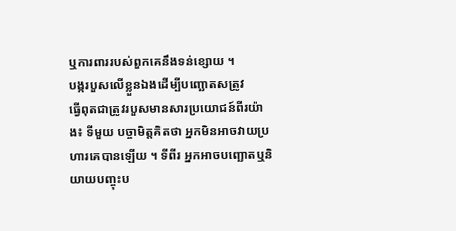ឬការពាររបស់ពួកគេនឹងទន់ខ្សោយ ។
បង្ករបួសលើខ្លួនឯងដើម្បីបញ្ឆោតសត្រូវ
ធ្វើពុតជាត្រូវរបួសមានសារប្រយោជន៍ពីរយ៉ាង៖ ទីមួយ បច្ចាមិត្តគិតថា អ្នកមិនអាចវាយប្រហារគេបានឡើយ ។ ទីពីរ អ្នកអាចបញ្ឆោតឬនិយាយបញ្ចុះប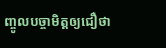ញ្ចូលបច្ចាមិត្តឲ្យជឿថា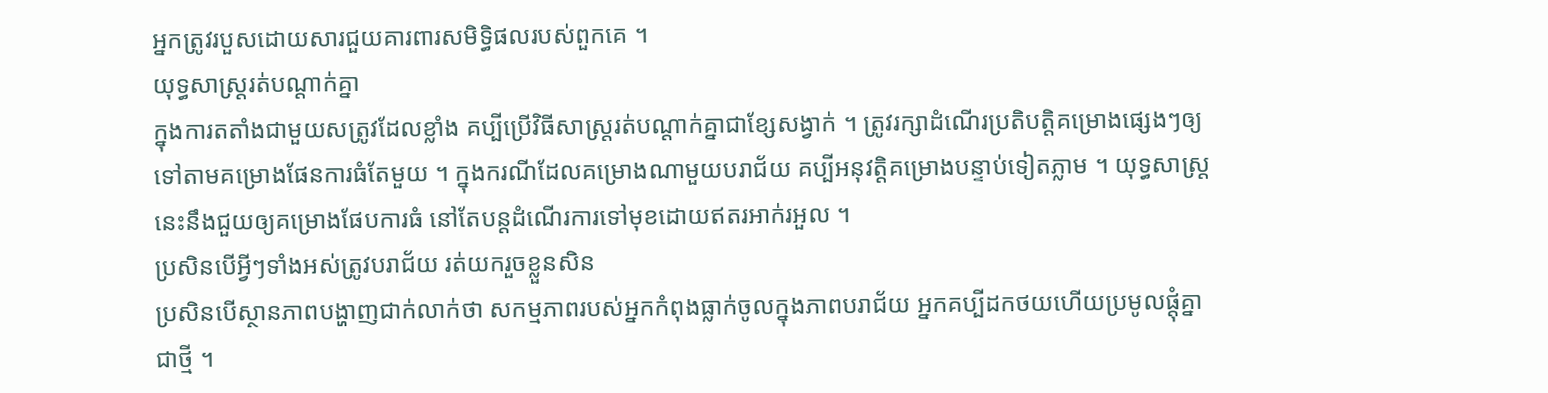អ្នកត្រូវរបួសដោយសារជួយគារពារសមិទ្ធិផលរបស់ពួកគេ ។
យុទ្ធសាស្ត្ររត់បណ្តាក់គ្នា
ក្នុងការតតាំងជាមួយសត្រូវដែលខ្លាំង គប្បីប្រើវិធីសាស្ត្ររត់បណ្តាក់គ្នាជាខ្សែសង្វាក់ ។ ត្រូវរក្សាដំណើរប្រតិបត្តិគម្រោងផ្សេងៗឲ្យទៅតាមគម្រោងផែនការធំតែមួយ ។ ក្នុងករណីដែលគម្រោងណាមួយបរាជ័យ គប្បីអនុវត្តិគម្រោងបន្ទាប់ទៀតភ្លាម ។ យុទ្ធសាស្ត្រនេះនឹងជួយឲ្យគម្រោងផែបការធំ នៅតែបន្តដំណើរការទៅមុខដោយឥតរអាក់រអួល ។
ប្រសិនបើអ្វីៗទាំងអស់ត្រូវបរាជ័យ រត់យករួចខ្លួនសិន
ប្រសិនបើស្ថានភាពបង្ហាញជាក់លាក់ថា សកម្មភាពរបស់អ្នកកំពុងធ្លាក់ចូលក្នុងភាពបរាជ័យ អ្នកគប្បីដកថយហើយប្រមូលផ្តុំគ្នាជាថ្មី ។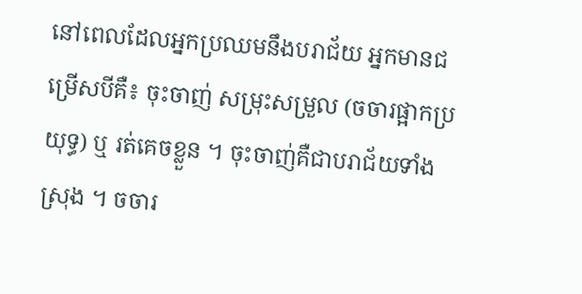នៅពេលដែលអ្នកប្រឈមនឹងបរាជ័យ អ្នកមានជម្រើសបីគឺ៖ ចុះចាញ់ សម្រុះសម្រួល (ចចារផ្អាកប្រយុទ្ធ) ឬ រត់គេចខ្លួន ។ ចុះចាញ់គឺជាបរាជ័យទាំងស្រុង ។ ចចារ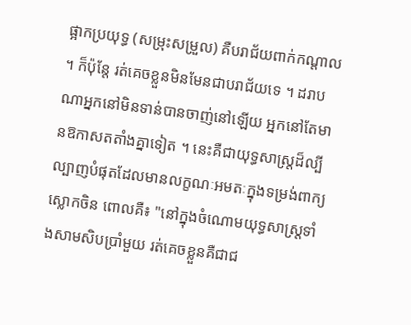ផ្អាកប្រយុទ្ធ (សម្រុះសម្រួល) គឺបរាជ័យពាក់កណ្តាល ។ ក៏ប៉ុន្តែ រត់គេចខ្លួនមិនមែនជាបរាជ័យទេ ។ ដរាបណាអ្នកនៅមិនទាន់បានចាញ់នៅឡើយ អ្នកនៅតែមានឱកាសតតាំងគ្នាទៀត ។ នេះគឺជាយុទ្ធសាស្ត្រដ៏ល្បីល្បាញបំផុតដែលមានលក្ខណៈអមតៈក្នុងទម្រង់ពាក្យស្លោកចិន ពោលគឺ៖ "នៅក្នុងចំណោមយុទ្ធសាស្ត្រទាំងសាមសិបប្រាំមួយ រត់គេចខ្លួនគឺជាជ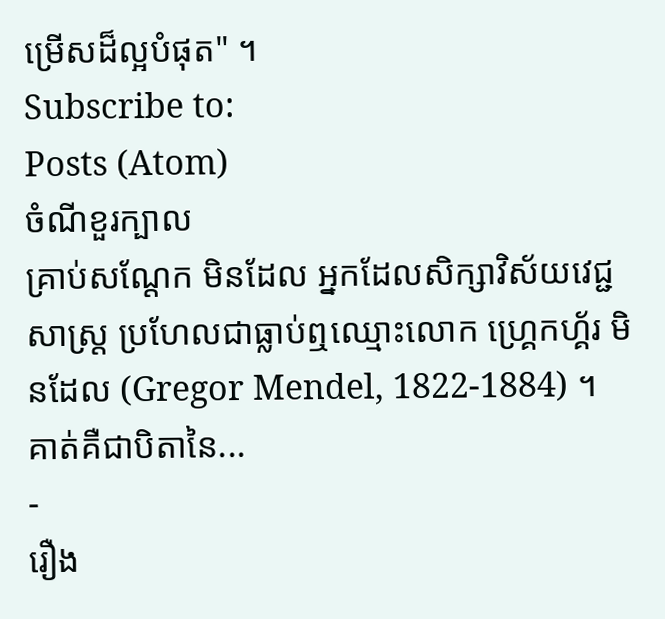ម្រើសដ៏ល្អបំផុត" ។
Subscribe to:
Posts (Atom)
ចំណីខួរក្បាល
គ្រាប់សណ្តែក មិនដែល អ្នកដែលសិក្សាវិស័យវេជ្ជសាស្ត្រ ប្រហែលជាធ្លាប់ឮឈ្មោះលោក ហ្គ្រេកហ្គ័រ មិនដែល (Gregor Mendel, 1822-1884) ។ គាត់គឺជាបិតានៃ...
-
រឿង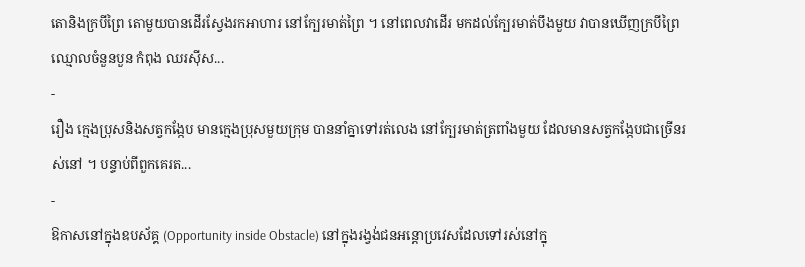តោនិងក្របីព្រៃ តោមួយបានដើរស្វែងរកអាហារ នៅក្បែរមាត់ព្រៃ ។ នៅពេលវាដើរ មកដល់ក្បែរមាត់បឹងមួយ វាបានឃើញក្របីព្រៃឈ្មោលចំនួនបួន កំពុង ឈរស៊ីស...
-
រឿង ក្មេងប្រុសនិងសត្វកង្កែប មានក្មេងប្រុសមួយក្រុម បាននាំគ្នាទៅរត់លេង នៅក្បែរមាត់ត្រពាំងមួយ ដែលមានសត្វកង្កែបជាច្រើនរស់នៅ ។ បន្ទាប់ពីពួកគេរត...
-
ឱកាសនៅក្នុងឧបស័គ្គ (Opportunity inside Obstacle) នៅក្នុងរង្វង់ជនអន្តោប្រវេសដែលទៅរស់នៅក្នុ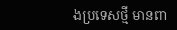ងប្រទេសថ្មី មានពា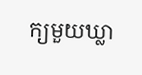ក្យមួយឃ្លា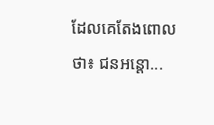ដែលគេតែងពោលថា៖ ជនអន្តោ...